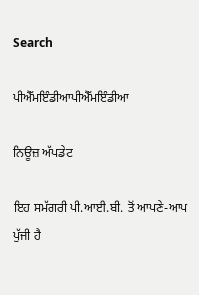Search

ਪੀਐੱਮਇੰਡੀਆਪੀਐੱਮਇੰਡੀਆ

ਨਿਊਜ਼ ਅੱਪਡੇਟ

ਇਹ ਸਮੱਗਰੀ ਪੀ.ਆਈ.ਬੀ. ਤੋਂ ਆਪਣੇ-ਆਪ ਪੁੱਜੀ ਹੈ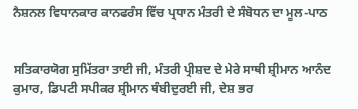ਨੈਸ਼ਨਲ ਵਿਧਾਨਕਾਰ ਕਾਨਫਰੰਸ ਵਿੱਚ ਪ੍ਰਧਾਨ ਮੰਤਰੀ ਦੇ ਸੰਬੋਧਨ ਦਾ ਮੂਲ-ਪਾਠ


ਸਤਿਕਾਰਯੋਗ ਸੁਮਿੱਤਰਾ ਤਾਈ ਜੀ, ਮੰਤਰੀ ਪ੍ਰੀਸ਼ਦ ਦੇ ਮੇਰੇ ਸਾਥੀ ਸ਼੍ਰੀਮਾਨ ਆਨੰਦ ਕੁਮਾਰ, ਡਿਪਟੀ ਸਪੀਕਰ ਸ਼੍ਰੀਮਾਨ ਥੰਬੀਦੁਰਈ ਜੀ, ਦੇਸ਼ ਭਰ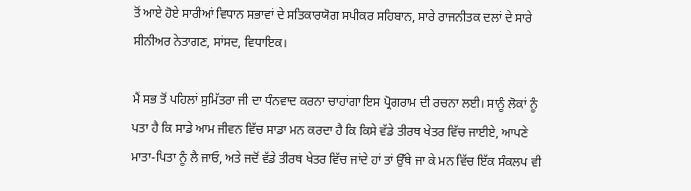ਤੋਂ ਆਏ ਹੋਏ ਸਾਰੀਆਂ ਵਿਧਾਨ ਸਭਾਵਾਂ ਦੇ ਸਤਿਕਾਰਯੋਗ ਸਪੀਕਰ ਸਹਿਬਾਨ, ਸਾਰੇ ਰਾਜਨੀਤਕ ਦਲਾਂ ਦੇ ਸਾਰੇ ਸੀਨੀਅਰ ਨੇਤਾਗਣ, ਸਾਂਸਦ, ਵਿਧਾਇਕ।

ਮੈਂ ਸਭ ਤੋਂ ਪਹਿਲਾਂ ਸੁਮਿੱਤਰਾ ਜੀ ਦਾ ਧੰਨਵਾਦ ਕਰਨਾ ਚਾਹਾਂਗਾ ਇਸ ਪ੍ਰੋਗਰਾਮ ਦੀ ਰਚਨਾ ਲਈ। ਸਾਨੂੰ ਲੋਕਾਂ ਨੂੰ ਪਤਾ ਹੈ ਕਿ ਸਾਡੇ ਆਮ ਜੀਵਨ ਵਿੱਚ ਸਾਡਾ ਮਨ ਕਰਦਾ ਹੈ ਕਿ ਕਿਸੇ ਵੱਡੇ ਤੀਰਥ ਖੇਤਰ ਵਿੱਚ ਜਾਈਏ, ਆਪਣੇ ਮਾਤਾ-ਪਿਤਾ ਨੂੰ ਲੈ ਜਾਓ, ਅਤੇ ਜਦੋਂ ਵੱਡੇ ਤੀਰਥ ਖੇਤਰ ਵਿੱਚ ਜਾਂਦੇ ਹਾਂ ਤਾਂ ਉੱਥੇ ਜਾ ਕੇ ਮਨ ਵਿੱਚ ਇੱਕ ਸੰਕਲਪ ਵੀ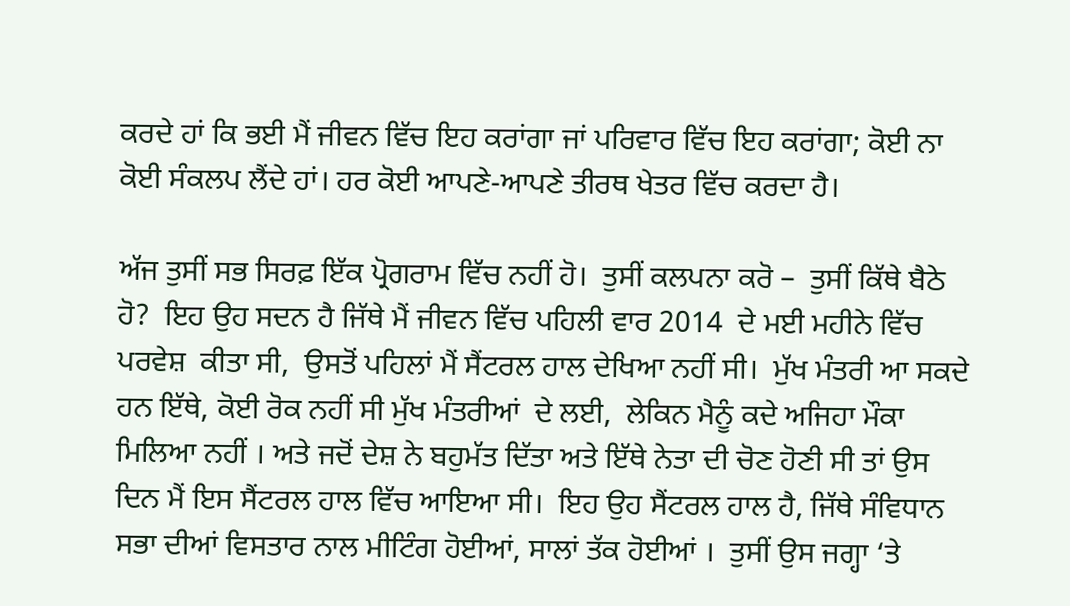ਕਰਦੇ ਹਾਂ ਕਿ ਭਈ ਮੈਂ ਜੀਵਨ ਵਿੱਚ ਇਹ ਕਰਾਂਗਾ ਜਾਂ ਪਰਿਵਾਰ ਵਿੱਚ ਇਹ ਕਰਾਂਗਾ; ਕੋਈ ਨਾ ਕੋਈ ਸੰਕਲਪ ਲੈਂਦੇ ਹਾਂ। ਹਰ ਕੋਈ ਆਪਣੇ-ਆਪਣੇ ਤੀਰਥ ਖੇਤਰ ਵਿੱਚ ਕਰਦਾ ਹੈ।

ਅੱਜ ਤੁਸੀਂ ਸਭ ਸਿਰਫ਼ ਇੱਕ ਪ੍ਰੋਗਰਾਮ ਵਿੱਚ ਨਹੀਂ ਹੋ।  ਤੁਸੀਂ ਕਲਪਨਾ ਕਰੋ –  ਤੁਸੀਂ ਕਿੱਥੇ ਬੈਠੇ ਹੋ?  ਇਹ ਉਹ ਸਦਨ ਹੈ ਜਿੱਥੇ ਮੈਂ ਜੀਵਨ ਵਿੱਚ ਪਹਿਲੀ ਵਾਰ 2014  ਦੇ ਮਈ ਮਹੀਨੇ ਵਿੱਚ ਪਰਵੇਸ਼  ਕੀਤਾ ਸੀ,  ਉਸਤੋਂ ਪਹਿਲਾਂ ਮੈਂ ਸੈਂਟਰਲ ਹਾਲ ਦੇਖਿਆ ਨਹੀਂ ਸੀ।  ਮੁੱਖ ਮੰਤਰੀ ਆ ਸਕਦੇ ਹਨ ਇੱਥੇ, ਕੋਈ ਰੋਕ ਨਹੀਂ ਸੀ ਮੁੱਖ ਮੰਤਰੀਆਂ  ਦੇ ਲਈ,  ਲੇਕਿਨ ਮੈਨੂੰ ਕਦੇ ਅਜਿਹਾ ਮੌਕਾ ਮਿਲਿਆ ਨਹੀਂ । ਅਤੇ ਜਦੋਂ ਦੇਸ਼ ਨੇ ਬਹੁਮੱਤ ਦਿੱਤਾ ਅਤੇ ਇੱਥੇ ਨੇਤਾ ਦੀ ਚੋਣ ਹੋਣੀ ਸੀ ਤਾਂ ਉਸ ਦਿਨ ਮੈਂ ਇਸ ਸੈਂਟਰਲ ਹਾਲ ਵਿੱਚ ਆਇਆ ਸੀ।  ਇਹ ਉਹ ਸੈਂਟਰਲ ਹਾਲ ਹੈ, ਜਿੱਥੇ ਸੰਵਿਧਾਨ ਸਭਾ ਦੀਆਂ ਵਿਸਤਾਰ ਨਾਲ ਮੀਟਿੰਗ ਹੋਈਆਂ, ਸਾਲਾਂ ਤੱਕ ਹੋਈਆਂ ।  ਤੁਸੀਂ ਉਸ ਜਗ੍ਹਾ ‘ਤੇ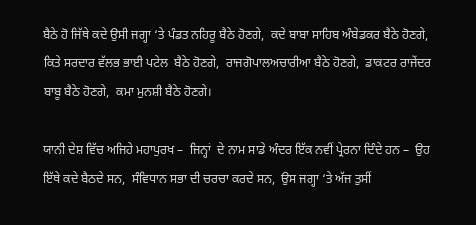ਬੈਠੇ ਹੋ ਜਿੱਥੇ ਕਦੇ ਉਸੀ ਜਗ੍ਹਾ ‘ਤੇ ਪੰਡਤ ਨਹਿਰੂ ਬੈਠੇ ਹੋਣਗੇ,  ਕਦੇ ਬਾਬਾ ਸਾਹਿਬ ਅੰਬੇ‍ਡਕਰ ਬੈਠੇ ਹੋਣਗੇ, ਕਿਤੇ ਸਰਦਾਰ ਵੱਲਭ ਭਾਈ ਪਟੇਲ  ਬੈਠੇ ਹੋਣਗੇ,  ਰਾਜਗੋਪਾਲਅਚਾਰੀਆ ਬੈਠੇ ਹੋਣਗੇ,  ਡਾਕਟਰ ਰਾਜੇਂਦਰ ਬਾਬੂ ਬੈਠੇ ਹੋਣਗੇ,  ਕਮਾ ਮੁਨਸ਼ੀ ਬੈਠੇ ਹੋਣਗੇ।

ਯਾਨੀ ਦੇਸ਼ ਵਿੱਚ ਅਜਿਹੇ ਮਹਾਪੁਰਖ –  ਜਿਨ੍ਹਾਂ  ਦੇ ਨਾਮ ਸਾਡੇ ਅੰਦਰ ਇੱਕ ਨਵੀਂ ਪ੍ਰੇਰਨਾ ਦਿੰਦੇ ਹਨ –  ਉਹ ਇੱਥੇ ਕਦੇ ਬੈਠਦੇ ਸਨ,  ਸੰਵਿਧਾਨ ਸਭਾ ਦੀ ਚਰਚਾ ਕਰਦੇ ਸਨ,  ਉਸ ਜਗ੍ਹਾ ‘ਤੇ ਅੱਜ ਤੁਸੀਂ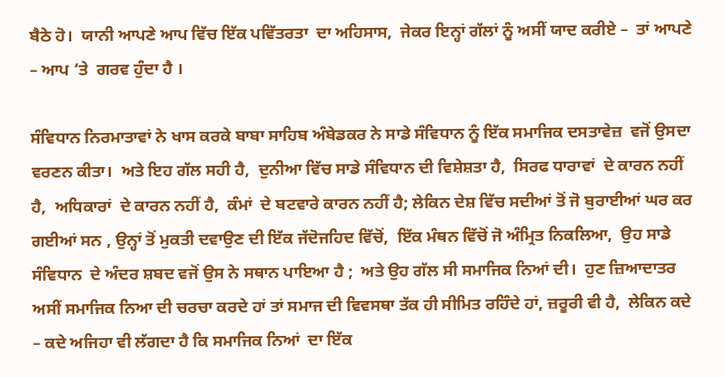ਬੈਠੇ ਹੋ।  ਯਾਨੀ ਆਪਣੇ ਆਪ ਵਿੱਚ ਇੱਕ ਪਵਿੱਤਰਤਾ  ਦਾ ਅਹਿਸਾਸ,  ਜੇਕਰ ਇਨ੍ਹਾਂ ਗੱਲਾਂ ਨੂੰ ਅਸੀਂ ਯਾਦ ਕਰੀਏ –  ਤਾਂ ਆਪਣੇ – ਆਪ ‘ਤੇ  ਗਰਵ ਹੁੰਦਾ ਹੈ ।

ਸੰਵਿਧਾਨ ਨਿਰਮਾਤਾਵਾਂ ਨੇ ਖਾਸ ਕਰਕੇ ਬਾਬਾ ਸਾਹਿਬ ਅੰਬੇਡਕਰ ਨੇ ਸਾਡੇ ਸੰਵਿਧਾਨ ਨੂੰ ਇੱਕ ਸਮਾਜਿਕ ਦਸਤਾਵੇਜ਼  ਵਜੋਂ ਉਸਦਾ ਵਰਣਨ ਕੀਤਾ।  ਅਤੇ ਇਹ ਗੱਲ ਸਹੀ ਹੈ,  ਦੁਨੀਆ ਵਿੱਚ ਸਾਡੇ ਸੰਵਿਧਾਨ ਦੀ ਵਿਸ਼ੇਸ਼ਤਾ ਹੈ,  ਸਿਰਫ ਧਾਰਾਵਾਂ  ਦੇ ਕਾਰਨ ਨਹੀਂ ਹੈ,  ਅਧਿਕਾਰਾਂ  ਦੇ ਕਾਰਨ ਨਹੀਂ ਹੈ,  ਕੰਮਾਂ  ਦੇ ਬਟਵਾਰੇ ਕਾਰਨ ਨਹੀਂ ਹੈ; ਲੇਕਿਨ ਦੇਸ਼ ਵਿੱਚ ਸਦੀਆਂ ਤੋਂ ਜੋ ਬੁਰਾਈਆਂ ਘਰ ਕਰ ਗਈਆਂ ਸਨ , ਉਨ੍ਹਾਂ ਤੋਂ ਮੁਕਤੀ ਦਵਾਉਣ ਦੀ ਇੱਕ ਜੱਦੋਜਹਿਦ ਵਿੱਚੋਂ,  ਇੱਕ ਮੰਥਨ ਵਿੱਚੋਂ ਜੋ ਅੰਮ੍ਰਿਤ ਨਿਕਲਿਆ,  ਉਹ ਸਾਡੇ ਸੰਵਿਧਾਨ  ਦੇ ਅੰਦਰ ਸ਼ਬਦ ਵਜੋਂ ਉਸ ਨੇ ਸਥਾਨ ਪਾਇਆ ਹੈ ;  ਅਤੇ ਉਹ ਗੱਲ ਸੀ ਸਮਾਜਿਕ ਨਿਆਂ ਦੀ।  ਹੁਣ ਜ਼ਿਆਦਾਤਰ ਅਸੀਂ ਸਮਾਜਿਕ ਨਿਆ ਦੀ ਚਰਚਾ ਕਰਦੇ ਹਾਂ ਤਾਂ ਸਮਾਜ ਦੀ ਵਿਵਸਥਾ ਤੱਕ ਹੀ ਸੀਮਿਤ ਰਹਿੰਦੇ ਹਾਂ, ਜ਼ਰੂਰੀ ਵੀ ਹੈ,  ਲੇਕਿਨ ਕਦੇ – ਕਦੇ ਅਜਿਹਾ ਵੀ ਲੱਗਦਾ ਹੈ ਕਿ ਸਮਾਜਿਕ ਨਿਆਂ  ਦਾ ਇੱਕ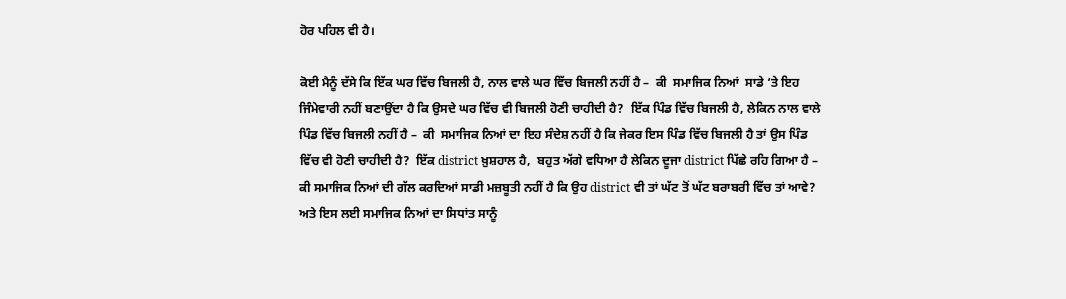ਹੋਰ ਪਹਿਲ ਵੀ ਹੈ।

ਕੋਈ ਮੈਨੂੰ ਦੱਸੇ ਕਿ ਇੱਕ ਘਰ ਵਿੱਚ ਬਿਜਲੀ ਹੈ, ਨਾਲ ਵਾਲੇ ਘਰ ਵਿੱਚ ਬਿਜਲੀ ਨਹੀਂ ਹੈ –  ਕੀ  ਸਮਾਜਿਕ ਨਿਆਂ  ਸਾਡੇ ‘ਤੇ ਇਹ ਜਿੰਮੇਵਾਰੀ ਨਹੀਂ ਬਣਾਉਂਦਾ ਹੈ ਕਿ ਉਸਦੇ ਘਰ ਵਿੱਚ ਵੀ ਬਿਜਲੀ ਹੋਣੀ ਚਾਹੀਦੀ ਹੈ?  ਇੱਕ ਪਿੰਡ ਵਿੱਚ ਬਿਜਲੀ ਹੈ, ਲੇਕਿਨ ਨਾਲ ਵਾਲੇ ਪਿੰਡ ਵਿੱਚ ਬਿਜਲੀ ਨਹੀਂ ਹੈ –  ਕੀ  ਸਮਾਜਿਕ ਨਿਆਂ ਦਾ ਇਹ ਸੰਦੇਸ਼ ਨਹੀਂ ਹੈ ਕਿ ਜੇਕਰ ਇਸ ਪਿੰਡ ਵਿੱਚ ਬਿਜਲੀ ਹੈ ਤਾਂ ਉਸ ਪਿੰਡ ਵਿੱਚ ਵੀ ਹੋਣੀ ਚਾਹੀਦੀ ਹੈ?  ਇੱਕ district ਖ਼ੁਸ਼ਹਾਲ ਹੈ,  ਬਹੁਤ ਅੱਗੇ ਵਧਿਆ ਹੈ ਲੇਕਿਨ ਦੂਜਾ district ਪਿੱਛੇ ਰਹਿ ਗਿਆ ਹੈ –  ਕੀ ਸਮਾਜਿਕ ਨਿਆਂ ਦੀ ਗੱਲ ਕਰਦਿਆਂ ਸਾਡੀ ਮਜ਼ਬੂਤੀ ਨਹੀਂ ਹੈ ਕਿ ਉਹ district ਵੀ ਤਾਂ ਘੱਟ ਤੋਂ ਘੱਟ ਬਰਾਬਰੀ ਵਿੱਚ ਤਾਂ ਆਵੇ? ਅਤੇ ਇਸ ਲਈ ਸਮਾਜਿਕ ਨਿਆਂ ਦਾ ਸਿਧਾਂਤ ਸਾਨੂੰ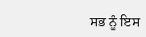ਸਭ ਨੂੰ ਇਸ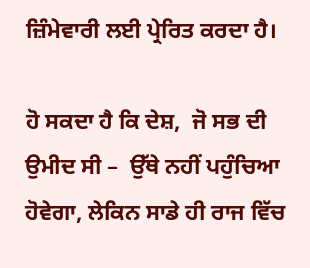ਜ਼ਿੰਮੇਵਾਰੀ ਲਈ ਪ੍ਰੇਰਿਤ ਕਰਦਾ ਹੈ।

ਹੋ ਸਕਦਾ ਹੈ ਕਿ ਦੇਸ਼,  ਜੋ ਸਭ ਦੀ ਉਮੀਦ ਸੀ –  ਉੱਥੇ ਨਹੀਂ ਪਹੁੰਚਿਆ ਹੋਵੇਗਾ, ਲੇਕਿਨ ਸਾਡੇ ਹੀ ਰਾਜ ਵਿੱਚ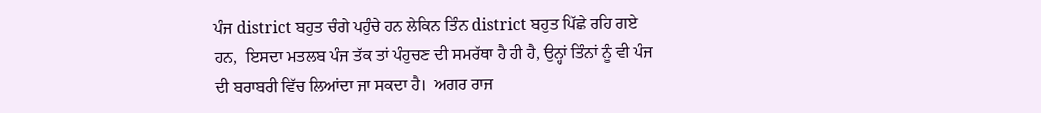ਪੰਜ district ਬਹੁਤ ਚੰਗੇ ਪਹੁੰਚੇ ਹਨ ਲੇਕਿਨ ਤਿੰਨ district ਬਹੁਤ ਪਿੱਛੇ ਰਹਿ ਗਏ ਹਨ,  ਇਸਦਾ ਮਤਲਬ ਪੰਜ ਤੱਕ ਤਾਂ ਪੰਹੁਚਣ ਦੀ ਸਮਰੱਥਾ ਹੈ ਹੀ ਹੈ, ਉਨ੍ਹਾਂ ਤਿੰਨਾਂ ਨੂੰ ਵੀ ਪੰਜ ਦੀ ਬਰਾਬਰੀ ਵਿੱਚ ਲਿਆਂਦਾ ਜਾ ਸਕਦਾ ਹੈ।  ਅਗਰ ਰਾਜ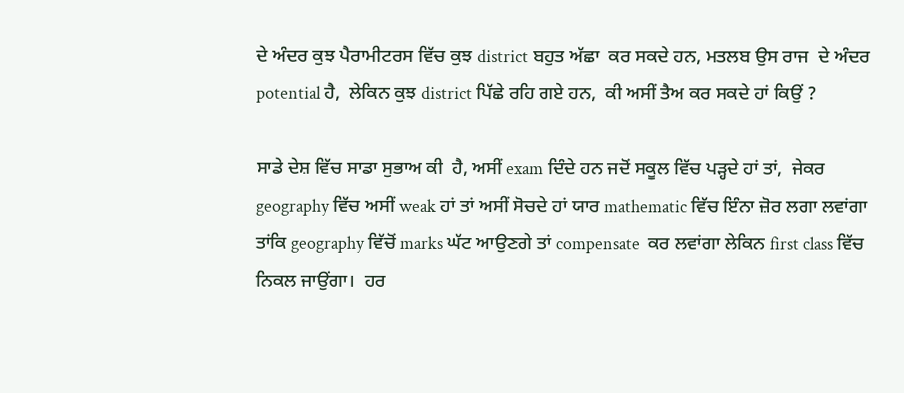ਦੇ ਅੰਦਰ ਕੁਝ ਪੈਰਾਮੀਟਰਸ ਵਿੱਚ ਕੁਝ district ਬਹੁਤ ਅੱਛਾ  ਕਰ ਸਕਦੇ ਹਨ, ਮਤਲਬ ਉਸ ਰਾਜ  ਦੇ ਅੰਦਰ potential ਹੈ,  ਲੇਕਿਨ ਕੁਝ district ਪਿੱਛੇ ਰਹਿ ਗਏ ਹਨ,  ਕੀ ਅਸੀਂ ਤੈਅ ਕਰ ਸਕਦੇ ਹਾਂ ਕਿਉਂ ?

ਸਾਡੇ ਦੇਸ਼ ਵਿੱਚ ਸਾਡਾ ਸੁਭਾਅ ਕੀ  ਹੈ, ਅਸੀਂ exam ਦਿੰਦੇ ਹਨ ਜਦੋਂ ਸਕੂਲ ਵਿੱਚ ਪੜ੍ਹਦੇ ਹਾਂ ਤਾਂ,  ਜੇਕਰ geography ਵਿੱਚ ਅਸੀਂ weak ਹਾਂ ਤਾਂ ਅਸੀਂ ਸੋਚਦੇ ਹਾਂ ਯਾਰ mathematic ਵਿੱਚ ਇੰਨਾ ਜ਼ੋਰ ਲਗਾ ਲਵਾਂਗਾ ਤਾਂਕਿ geography ਵਿੱਚੋਂ marks ਘੱਟ ਆਉਣਗੇ ਤਾਂ compensate  ਕਰ ਲਵਾਂਗਾ ਲੇਕਿਨ first class ਵਿੱਚ ਨਿਕਲ ਜਾਉਂਗਾ।  ਹਰ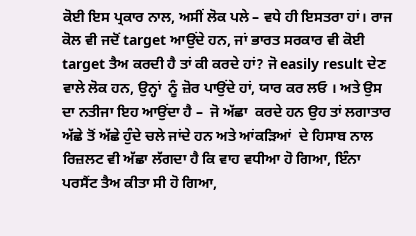ਕੋਈ ਇਸ ਪ੍ਰਕਾਰ ਨਾਲ, ਅਸੀਂ ਲੋਕ ਪਲੇ – ਵਧੇ ਹੀ ਇਸਤਰਾ ਹਾਂ। ਰਾਜ ਕੋਲ ਵੀ ਜਦੋਂ target ਆਉਂਦੇ ਹਨ, ਜਾਂ ਭਾਰਤ ਸਰਕਾਰ ਵੀ ਕੋਈ target ਤੈਅ ਕਰਦੀ ਹੈ ਤਾਂ ਕੀ ਕਰਦੇ ਹਾਂ? ਜੋ easily result ਦੇਣ ਵਾਲੇ ਲੋਕ ਹਨ, ਉਨ੍ਹਾਂ  ਨੂੰ ਜ਼ੋਰ ਪਾਉਂਦੇ ਹਾਂ, ਯਾਰ ਕਰ ਲਓ । ਅਤੇ ਉਸ ਦਾ ਨਤੀਜਾ ਇਹ ਆਉਂਦਾ ਹੈ –  ਜੋ ਅੱਛਾ  ਕਰਦੇ ਹਨ ਉਹ ਤਾਂ ਲਗਾਤਾਰ ਅੱਛੇ ਤੋਂ ਅੱਛੇ ਹੁੰਦੇ ਚਲੇ ਜਾਂਦੇ ਹਨ ਅਤੇ ਆਂਕੜਿਆਂ  ਦੇ ਹਿਸਾਬ ਨਾਲ ਰਿਜ਼ਲਟ ਵੀ ਅੱਛਾ ਲੱਗਦਾ ਹੈ ਕਿ ਵਾਹ ਵਧੀਆ ਹੋ ਗਿਆ, ਇੰਨਾ ਪਰਸੈਂਟ ਤੈਅ ਕੀਤਾ ਸੀ ਹੋ ਗਿਆ,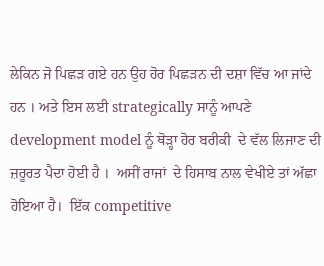ਲੇਕਿਨ ਜੋ ਪਿਛੜ ਗਏ ਹਨ ਉਹ ਹੋਰ ਪਿਛੜਨ ਦੀ ਦਸ਼ਾ ਵਿੱਚ ਆ ਜਾਂਦੇ ਹਨ । ਅਤੇ ਇਸ ਲਈ strategically ਸਾਨੂੰ ਆਪਣੇ development model ਨੂੰ ਥੋੜ੍ਹਾ ਹੋਰ ਬਰੀਕੀ  ਦੇ ਵੱਲ ਲਿਜਾਣ ਦੀ ਜ਼ਰੂਰਤ ਪੈਦਾ ਹੋਈ ਹੈ ।  ਅਸੀਂ ਰਾਜਾਂ  ਦੇ ਹਿਸਾਬ ਨਾਲ ਵੇਖੀਏ ਤਾਂ ਅੱਛਾ ਹੋਇਆ ਹੈ।  ਇੱਕ competitive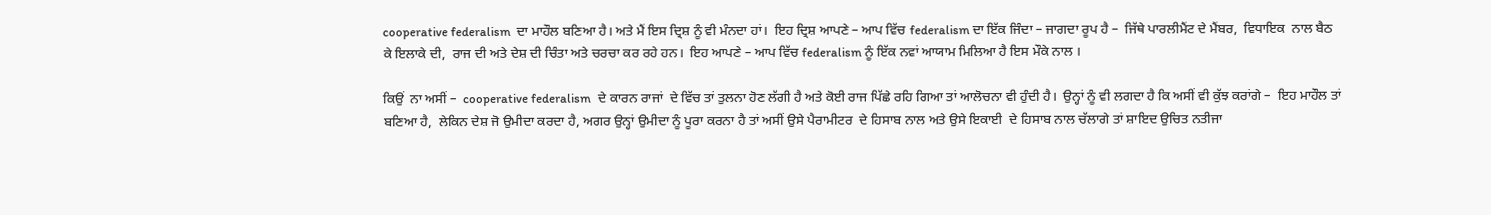cooperative federalism  ਦਾ ਮਾਹੌਲ ਬਣਿਆ ਹੈ। ਅਤੇ ਮੈਂ ਇਸ ਦ੍ਰਿਸ਼ ਨੂੰ ਵੀ ਮੰਨਦਾ ਹਾਂ।  ਇਹ ਦ੍ਰਿਸ਼ ਆਪਣੇ – ਆਪ ਵਿੱਚ federalism ਦਾ ਇੱਕ ਜਿੰਦਾ – ਜਾਗਦਾ ਰੂਪ ਹੈ –  ਜਿੱਥੇ ਪਾਰਲੀਮੈਂਟ ਦੇ ਮੈਂਬਰ,  ਵਿਧਾਇਕ  ਨਾਲ ਬੈਠ ਕੇ ਇਲਾਕੇ ਦੀ,  ਰਾਜ ਦੀ ਅਤੇ ਦੇਸ਼ ਦੀ ਚਿੰਤਾ ਅਤੇ ਚਰਚਾ ਕਰ ਰਹੇ ਹਨ।  ਇਹ ਆਪਣੇ – ਆਪ ਵਿੱਚ federalism ਨੂੰ ਇੱਕ ਨਵਾਂ ਆਯਾਮ ਮਿਲਿਆ ਹੈ ਇਸ ਮੌਕੇ ਨਾਲ ।

ਕਿਉਂ  ਨਾ ਅਸੀਂ –  cooperative federalism  ਦੇ ਕਾਰਨ ਰਾਜਾਂ  ਦੇ ਵਿੱਚ ਤਾਂ ਤੁਲਨਾ ਹੋਣ ਲੱਗੀ ਹੈ ਅਤੇ ਕੋਈ ਰਾਜ ਪਿੱਛੇ ਰਹਿ ਗਿਆ ਤਾਂ ਆਲੋਚਨਾ ਵੀ ਹੁੰਦੀ ਹੈ।  ਉਨ੍ਹਾਂ ਨੂੰ ਵੀ ਲਗਦਾ ਹੈ ਕਿ ਅਸੀਂ ਵੀ ਕੁੱਝ ਕਰਾਂਗੇ –  ਇਹ ਮਾਹੌਲ ਤਾਂ ਬਣਿਆ ਹੈ,  ਲੇਕਿਨ ਦੇਸ਼ ਜੋ ਉਮੀਦਾ ਕਰਦਾ ਹੈ, ਅਗਰ ਉਨ੍ਹਾਂ ਉਮੀਦਾ ਨੂੰ ਪੂਰਾ ਕਰਨਾ ਹੈ ਤਾਂ ਅਸੀਂ ਉਸੇ ਪੈਰਾਮੀਟਰ  ਦੇ ਹਿਸਾਬ ਨਾਲ ਅਤੇ ਉਸੇ ਇਕਾਈ  ਦੇ ਹਿਸਾਬ ਨਾਲ ਚੱਲਾਗੇ ਤਾਂ ਸ਼ਾਇਦ ਉਚਿਤ ਨਤੀਜਾ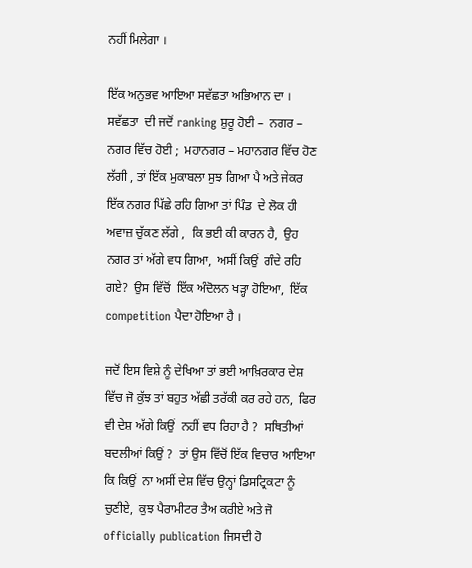ਨਹੀਂ ਮਿਲੇਗਾ ।

ਇੱਕ ਅਨੁਭਵ ਆਇਆ ਸਵੱਛਤਾ ਅਭਿਆਨ ਦਾ ।  ਸਵੱਛਤਾ  ਦੀ ਜਦੋਂ ranking ਸ਼ੁਰੂ ਹੋਈ –  ਨਗਰ – ਨਗਰ ਵਿੱਚ ਹੋਈ ;  ਮਹਾਨਗਰ – ਮਹਾਨਗਰ ਵਿੱਚ ਹੋਣ ਲੱਗੀ , ਤਾਂ ਇੱਕ ਮੁਕਾਬਲਾ ਸੁਝ ਗਿਆ ਪੈ ਅਤੇ ਜੇਕਰ ਇੱਕ ਨਗਰ ਪਿੱਛੇ ਰਹਿ ਗਿਆ ਤਾਂ ਪਿੰਡ  ਦੇ ਲੋਕ ਹੀ ਅਵਾਜ਼ ਚੁੱਕਣ ਲੱਗੇ ,  ਕਿ ਭਈ ਕੀ ਕਾਰਨ ਹੈ,  ਉਹ ਨਗਰ ਤਾਂ ਅੱਗੇ ਵਧ ਗਿਆ,  ਅਸੀਂ ਕਿਉਂ  ਗੰਦੇ ਰਹਿ ਗਏ?  ਉਸ ਵਿੱਚੋਂ  ਇੱਕ ਅੰਦੋਲਨ ਖੜ੍ਹਾ ਹੋਇਆ,  ਇੱਕ competition ਪੈਦਾ ਹੋਇਆ ਹੈ ।

ਜਦੋਂ ਇਸ ਵਿਸ਼ੇ ਨੂੰ ਦੇਖਿਆ ਤਾਂ ਭਈ ਆਖ਼ਿਰਕਾਰ ਦੇਸ਼ ਵਿੱਚ ਜੋ ਕੁੱਝ ਤਾਂ ਬਹੁਤ ਅੱਛੀ ਤਰੱਕੀ ਕਰ ਰਹੇ ਹਨ,  ਫਿਰ ਵੀ ਦੇਸ਼ ਅੱਗੇ ਕਿਉਂ  ਨਹੀਂ ਵਧ ਰਿਹਾ ਹੈ ?  ਸਥਿਤੀਆਂ ਬਦਲੀਆਂ ਕਿਉਂ ?  ਤਾਂ ਉਸ ਵਿੱਚੋਂ ਇੱਕ ਵਿਚਾਰ ਆਇਆ ਕਿ ਕਿਉਂ  ਨਾ ਅਸੀਂ ਦੇਸ਼ ਵਿੱਚ ਉਨ੍ਹਾਂ ਡਿਸਟ੍ਰਿਕਟਾ ਨੂੰ ਚੁਣੀਏ,  ਕੁਝ ਪੈਰਾਮੀਟਰ ਤੈਅ ਕਰੀਏ ਅਤੇ ਜੋ officially publication ਜਿਸਦੀ ਹੋ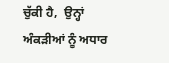ਚੁੱਕੀ ਹੈ,  ਉਨ੍ਹਾਂ ਅੰਕੜੀਆਂ ਨੂੰ ਅਧਾਰ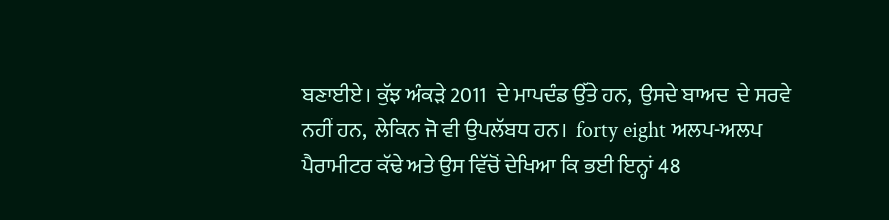ਬਣਾਈਏ। ਕੁੱਝ ਅੰਕੜੇ 2011  ਦੇ ਮਾਪਦੰਡ ਉੱਤੇ ਹਨ,  ਉਸਦੇ ਬਾਅਦ  ਦੇ ਸਰਵੇ ਨਹੀਂ ਹਨ,  ਲੇਕਿਨ ਜੋ ਵੀ ਉਪਲੱਬਧ ਹਨ।  forty eight ਅਲਪ-ਅਲਪ  ਪੈਰਾਮੀਟਰ ਕੱਢੇ ਅਤੇ ਉਸ ਵਿੱਚੋਂ ਦੇਖਿਆ ਕਿ ਭਈ ਇਨ੍ਹਾਂ 48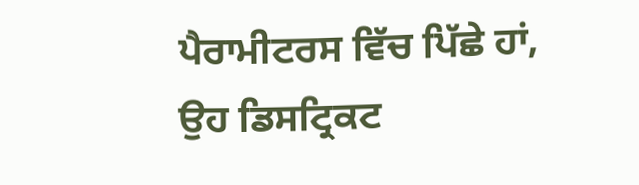ਪੈਰਾਮੀਟਰਸ ਵਿੱਚ ਪਿੱਛੇ ਹਾਂ,  ਉਹ ਡਿਸਟ੍ਰਿਕਟ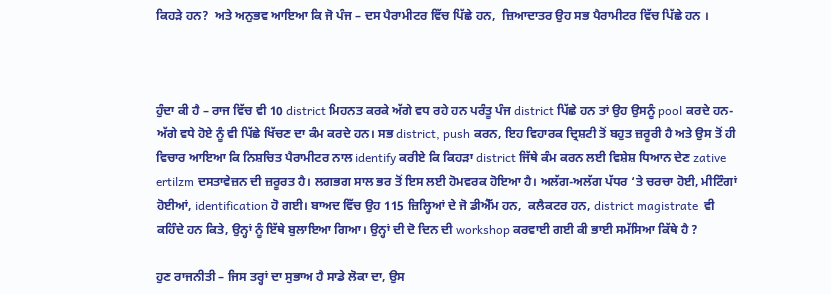ਕਿਹੜੇ ਹਨ?  ਅਤੇ ਅਨੁਭਵ ਆਇਆ ਕਿ ਜੋ ਪੰਜ – ਦਸ ਪੈਰਾਮੀਟਰ ਵਿੱਚ ਪਿੱਛੇ ਹਨ,  ਜ਼ਿਆਦਾਤਰ ਉਹ ਸਭ ਪੈਰਾਮੀਟਰ ਵਿੱਚ ਪਿੱਛੇ ਹਨ ।



ਹੁੰਦਾ ਕੀ ਹੈ – ਰਾਜ ਵਿੱਚ ਵੀ 10 district ਮਿਹਨਤ ਕਰਕੇ ਅੱਗੇ ਵਧ ਰਹੇ ਹਨ ਪਰੰਤੂ ਪੰਜ district ਪਿੱਛੇ ਹਨ ਤਾਂ ਉਹ ਉਸਨੂੰ pool ਕਰਦੇ ਹਨ- ਅੱਗੇ ਵਧੇ ਹੋਏ ਨੂੰ ਵੀ ਪਿੱਛੇ ਖਿੱਚਣ ਦਾ ਕੰਮ ਕਰਦੇ ਹਨ। ਸਭ district, push ਕਰਨ, ਇਹ ਵਿਹਾਰਕ ਦ੍ਰਿਸ਼ਟੀ ਤੋਂ ਬਹੁਤ ਜ਼ਰੂਰੀ ਹੈ ਅਤੇ ਉਸ ਤੋਂ ਹੀ ਵਿਚਾਰ ਆਇਆ ਕਿ ਨਿਸ਼ਚਿਤ ਪੈਰਾਮੀਟਰ ਨਾਲ identify ਕਰੀਏ ਕਿ ਕਿਹੜਾ district ਜਿੱਥੇ ਕੰਮ ਕਰਨ ਲਈ ਵਿਸ਼ੇਸ਼ ਧਿਆਨ ਦੇਣ zative ertilzm ਦਸਤਾਵੇਜ਼ਨ ਦੀ ਜ਼ਰੂਰਤ ਹੈ। ਲਗਭਗ ਸਾਲ ਭਰ ਤੋਂ ਇਸ ਲਈ ਹੋਮਵਰਕ ਹੋਇਆ ਹੈ। ਅਲੱਗ-ਅਲੱਗ ਪੱਧਰ ‘ਤੇ ਚਰਚਾ ਹੋਈ, ਮੀਟਿੰਗਾਂ ਹੋਈਆਂ, identification ਹੋ ਗਈ। ਬਾਅਦ ਵਿੱਚ ਉਹ 115 ਜ਼ਿਲ੍ਹਿਆਂ ਦੇ ਜੋ ਡੀਐੱਮ ਹਨ,  ਕਲੈਕਟਰ ਹਨ, district magistrate  ਵੀ ਕਹਿੰਦੇ ਹਨ ਕਿਤੇ, ਉਨ੍ਹਾਂ ਨੂੰ ਇੱਥੇ ਬੁਲਾਇਆ ਗਿਆ। ਉਨ੍ਹਾਂ ਦੀ ਦੋ ਦਿਨ ਦੀ workshop ਕਰਵਾਈ ਗਈ ਕੀ ਭਾਈ ਸਮੱਸਿਆ ਕਿੱਥੇ ਹੈ ?

ਹੁਣ ਰਾਜਨੀਤੀ – ਜਿਸ ਤਰ੍ਹਾਂ ਦਾ ਸੁਭਾਅ ਹੈ ਸਾਡੇ ਲੋਕਾ ਦਾ, ਉਸ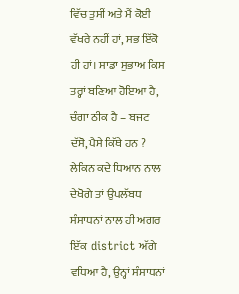ਵਿੱਚ ਤੁਸੀਂ ਅਤੇ ਮੈਂ ਕੋਈ ਵੱਖਰੇ ਨਹੀਂ ਹਾਂ, ਸਭ ਇੱਕੋ ਹੀ ਹਾਂ। ਸਾਡਾ ਸੁਭਾਅ ਕਿਸ ਤਰ੍ਹਾਂ ਬਣਿਆ ਹੋਇਆ ਹੈ, ਚੰਗਾ ਠੀਕ ਹੈ – ਬਜਟ ਦੱਸੋ, ਪੈਸੇ ਕਿੱਥੇ ਹਨ ? ਲੇਕਿਨ ਕਦੇ ਧਿਆਨ ਨਾਲ ਦੇਖੋਗੇ ਤਾਂ ਉਪਲੱਬਧ ਸੰਸਾਧਨਾਂ ਨਾਲ ਹੀ ਅਗਰ ਇੱਕ  district ਅੱਗੇ ਵਧਿਆ ਹੈ, ਉਨ੍ਹਾਂ ਸੰਸਾਧਨਾਂ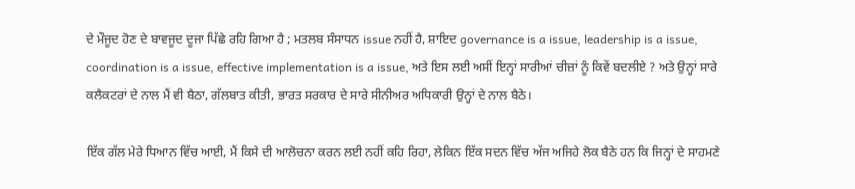ਦੇ ਮੌਜੂਦ ਹੋਣ ਦੇ ਬਾਵਜੂਦ ਦੂਜਾ ਪਿੱਛੇ ਰਹਿ ਗਿਆ ਹੈ ; ਮਤਲਬ ਸੰਸਾਧਨ issue ਨਹੀਂ ਹੈ, ਸ਼ਾਇਦ governance is a issue, leadership is a issue, coordination is a issue, effective implementation is a issue, ਅਤੇ ਇਸ ਲਈ ਅਸੀਂ ਇਨ੍ਹਾਂ ਸਾਰੀਆਂ ਚੀਜ਼ਾਂ ਨੂੰ ਕਿਵੇਂ ਬਦਲੀਏ ? ਅਤੇ ਉਨ੍ਹਾਂ ਸਾਰੇ ਕਲੈਕਟਰਾਂ ਦੇ ਨਾਲ ਮੈਂ ਵੀ ਬੈਠਾ, ਗੱਲਬਾਤ ਕੀਤੀ, ਭਾਰਤ ਸਰਕਾਰ ਦੇ ਸਾਰੇ ਸੀਨੀਅਰ ਅਧਿਕਾਰੀ ਉਨ੍ਹਾਂ ਦੇ ਨਾਲ ਬੈਠੇ।

ਇੱਕ ਗੱਲ ਮੇਰੇ ਧਿਆਨ ਵਿੱਚ ਆਈ, ਮੈਂ ਕਿਸੇ ਦੀ ਆਲੋਚਨਾ ਕਰਨ ਲਈ ਨਹੀਂ ਕਹਿ ਰਿਹਾ, ਲੇਕਿਨ ਇੱਕ ਸਦਨ ਵਿੱਚ ਅੱਜ ਅਜਿਹੇ ਲੋਕ ਬੈਠੇ ਹਨ ਕਿ ਜਿਨ੍ਹਾਂ ਦੇ ਸਾਹਮਣੇ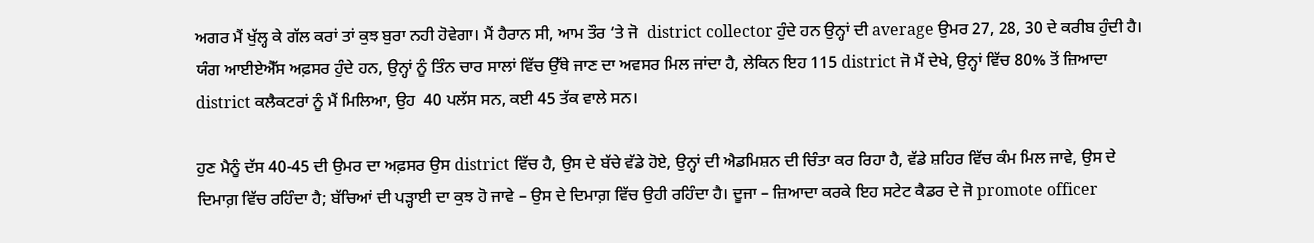ਅਗਰ ਮੈਂ ਖੁੱਲ੍ਹ ਕੇ ਗੱਲ ਕਰਾਂ ਤਾਂ ਕੁਝ ਬੁਰਾ ਨਹੀ ਹੋਵੇਗਾ। ਮੈਂ ਹੈਰਾਨ ਸੀ, ਆਮ ਤੌਰ ‘ਤੇ ਜੋ  district collector ਹੁੰਦੇ ਹਨ ਉਨ੍ਹਾਂ ਦੀ average ਉਮਰ 27, 28, 30 ਦੇ ਕਰੀਬ ਹੁੰਦੀ ਹੈ। ਯੰਗ ਆਈਏਐੱਸ ਅਫ਼ਸਰ ਹੁੰਦੇ ਹਨ, ਉਨ੍ਹਾਂ ਨੂੰ ਤਿੰਨ ਚਾਰ ਸਾਲਾਂ ਵਿੱਚ ਉੱਥੇ ਜਾਣ ਦਾ ਅਵਸਰ ਮਿਲ ਜਾਂਦਾ ਹੈ, ਲੇਕਿਨ ਇਹ 115 district ਜੋ ਮੈਂ ਦੇਖੇ, ਉਨ੍ਹਾਂ ਵਿੱਚ 80% ਤੋਂ ਜ਼ਿਆਦਾ district ਕਲੈਕਟਰਾਂ ਨੂੰ ਮੈਂ ਮਿਲਿਆ, ਉਹ  40 ਪਲੱਸ ਸਨ, ਕਈ 45 ਤੱਕ ਵਾਲੇ ਸਨ।

ਹੁਣ ਮੈਨੂੰ ਦੱਸ 40-45 ਦੀ ਉਮਰ ਦਾ ਅਫ਼ਸਰ ਉਸ district ਵਿੱਚ ਹੈ, ਉਸ ਦੇ ਬੱਚੇ ਵੱਡੇ ਹੋਏ, ਉਨ੍ਹਾਂ ਦੀ ਐਡਮਿਸ਼ਨ ਦੀ ਚਿੰਤਾ ਕਰ ਰਿਹਾ ਹੈ, ਵੱਡੇ ਸ਼ਹਿਰ ਵਿੱਚ ਕੰਮ ਮਿਲ ਜਾਵੇ, ਉਸ ਦੇ ਦਿਮਾਗ਼ ਵਿੱਚ ਰਹਿੰਦਾ ਹੈ; ਬੱਚਿਆਂ ਦੀ ਪੜ੍ਹਾਈ ਦਾ ਕੁਝ ਹੋ ਜਾਵੇ – ਉਸ ਦੇ ਦਿਮਾਗ਼ ਵਿੱਚ ਉਹੀ ਰਹਿੰਦਾ ਹੈ। ਦੂਜਾ – ਜ਼ਿਆਦਾ ਕਰਕੇ ਇਹ ਸਟੇਟ ਕੈਡਰ ਦੇ ਜੋ promote officer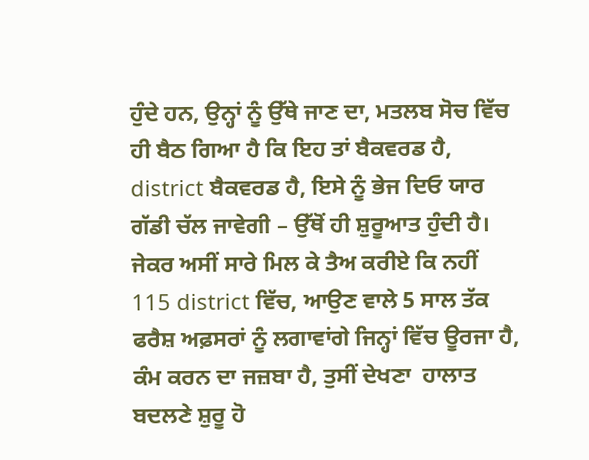ਹੁੰਦੇ ਹਨ, ਉਨ੍ਹਾਂ ਨੂੰ ਉੱਥੇ ਜਾਣ ਦਾ, ਮਤਲਬ ਸੋਚ ਵਿੱਚ ਹੀ ਬੈਠ ਗਿਆ ਹੈ ਕਿ ਇਹ ਤਾਂ ਬੈਕਵਰਡ ਹੈ, district ਬੈਕਵਰਡ ਹੈ, ਇਸੇ ਨੂੰ ਭੇਜ ਦਿਓ ਯਾਰ ਗੱਡੀ ਚੱਲ ਜਾਵੇਗੀ – ਉੱਥੋਂ ਹੀ ਸ਼ੁਰੂਆਤ ਹੁੰਦੀ ਹੈ। ਜੇਕਰ ਅਸੀਂ ਸਾਰੇ ਮਿਲ ਕੇ ਤੈਅ ਕਰੀਏ ਕਿ ਨਹੀਂ 115 district ਵਿੱਚ, ਆਉਣ ਵਾਲੇ 5 ਸਾਲ ਤੱਕ ਫਰੈਸ਼ ਅਫ਼ਸਰਾਂ ਨੂੰ ਲਗਾਵਾਂਗੇ ਜਿਨ੍ਹਾਂ ਵਿੱਚ ਊਰਜਾ ਹੈ, ਕੰਮ ਕਰਨ ਦਾ ਜਜ਼ਬਾ ਹੈ, ਤੁਸੀਂ ਦੇਖਣਾ  ਹਾਲਾਤ ਬਦਲਣੇ ਸ਼ੁਰੂ ਹੋ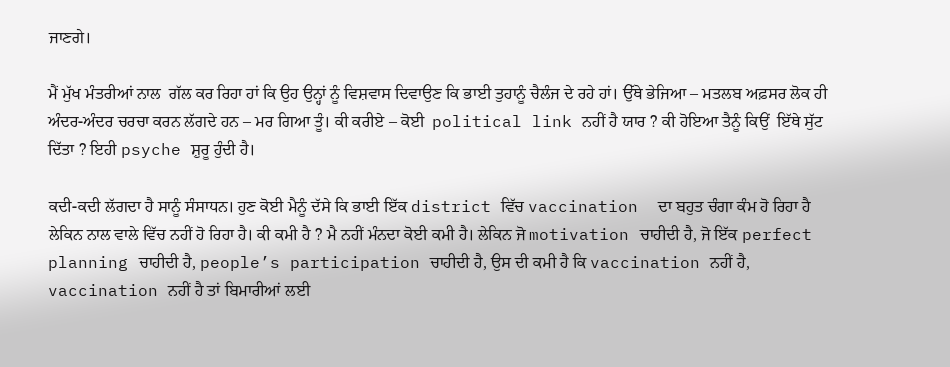ਜਾਣਗੇ।

ਮੈਂ ਮੁੱਖ ਮੰਤਰੀਆਂ ਨਾਲ  ਗੱਲ ਕਰ ਰਿਹਾ ਹਾਂ ਕਿ ਉਹ ਉਨ੍ਹਾਂ ਨੂੰ ਵਿਸ਼ਵਾਸ ਦਿਵਾਉਣ ਕਿ ਭਾਈ ਤੁਹਾਨੂੰ ਚੈਲੰਜ ਦੇ ਰਹੇ ਹਾਂ। ਉੱਥੇ ਭੇਜਿਆ – ਮਤਲਬ ਅਫ਼ਸਰ ਲੋਕ ਹੀ ਅੰਦਰ-ਅੰਦਰ ਚਰਚਾ ਕਰਨ ਲੱਗਦੇ ਹਨ – ਮਰ ਗਿਆ ਤੂੰ। ਕੀ ਕਰੀਏ – ਕੋਈ  political link ਨਹੀਂ ਹੈ ਯਾਰ ? ਕੀ ਹੋਇਆ ਤੈਨੂੰ ਕਿਉਂ  ਇੱਥੇ ਸੁੱਟ ਦਿੱਤਾ ? ਇਹੀ psyche ਸ਼ੁਰੂ ਹੁੰਦੀ ਹੈ।

ਕਦੀ-ਕਦੀ ਲੱਗਦਾ ਹੈ ਸਾਨੂੰ ਸੰਸਾਧਨ। ਹੁਣ ਕੋਈ ਮੈਨੂੰ ਦੱਸੇ ਕਿ ਭਾਈ ਇੱਕ district ਵਿੱਚ vaccination  ਦਾ ਬਹੁਤ ਚੰਗਾ ਕੰਮ ਹੋ ਰਿਹਾ ਹੈ ਲੇਕਿਨ ਨਾਲ ਵਾਲੇ ਵਿੱਚ ਨਹੀਂ ਹੋ ਰਿਹਾ ਹੈ। ਕੀ ਕਮੀ ਹੈ ? ਮੈ ਨਹੀਂ ਮੰਨਦਾ ਕੋਈ ਕਮੀ ਹੈ। ਲੇਕਿਨ ਜੋ motivation ਚਾਹੀਦੀ ਹੈ, ਜੋ ਇੱਕ perfect planning ਚਾਹੀਦੀ ਹੈ, people’s participation ਚਾਹੀਦੀ ਹੈ, ਉਸ ਦੀ ਕਮੀ ਹੈ ਕਿ vaccination ਨਹੀਂ ਹੈ, vaccination ਨਹੀਂ ਹੈ ਤਾਂ ਬਿਮਾਰੀਆਂ ਲਈ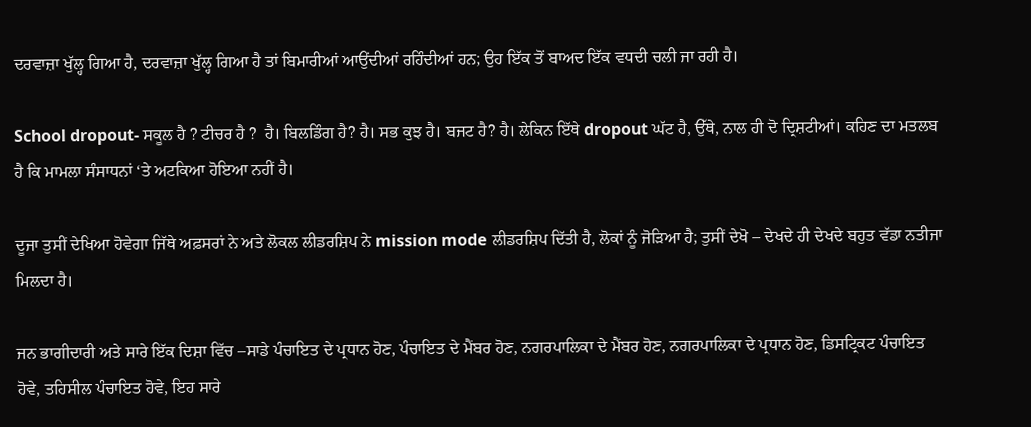ਦਰਵਾਜ਼ਾ ਖੁੱਲ੍ਹ ਗਿਆ ਹੈ, ਦਰਵਾਜ਼ਾ ਖੁੱਲ੍ਹ ਗਿਆ ਹੈ ਤਾਂ ਬਿਮਾਰੀਆਂ ਆਉਂਦੀਆਂ ਰਹਿੰਦੀਆਂ ਹਨ; ਉਹ ਇੱਕ ਤੋਂ ਬਾਅਦ ਇੱਕ ਵਧਦੀ ਚਲੀ ਜਾ ਰਹੀ ਹੈ।

School dropout- ਸਕੂਲ ਹੈ ? ਟੀਚਰ ਹੈ ?  ਹੈ। ਬਿਲਡਿੰਗ ਹੈ? ਹੈ। ਸਭ ਕੁਝ ਹੈ। ਬਜਟ ਹੈ? ਹੈ। ਲੇਕਿਨ ਇੱਥੇ dropout ਘੱਟ ਹੈ, ਉੱਥੇ, ਨਾਲ ਹੀ ਦੋ ਦ੍ਰਿਸ਼ਟੀਆਂ। ਕਹਿਣ ਦਾ ਮਤਲਬ ਹੈ ਕਿ ਮਾਮਲਾ ਸੰਸਾਧਨਾਂ ‘ਤੇ ਅਟਕਿਆ ਹੋਇਆ ਨਹੀਂ ਹੈ।

ਦੂਜਾ ਤੁਸੀਂ ਦੇਖਿਆ ਹੋਵੇਗਾ ਜਿੱਥੇ ਅਫ਼ਸਰਾਂ ਨੇ ਅਤੇ ਲੋਕਲ ਲੀਡਰਸ਼ਿਪ ਨੇ mission mode ਲੀਡਰਸ਼ਿਪ ਦਿੱਤੀ ਹੈ, ਲੋਕਾਂ ਨੂੰ ਜੋੜਿਆ ਹੈ; ਤੁਸੀਂ ਦੇਖੋ – ਦੇਖਦੇ ਹੀ ਦੇਖਦੇ ਬਹੁਤ ਵੱਡਾ ਨਤੀਜਾ ਮਿਲਦਾ ਹੈ।

ਜਨ ਭਾਗੀਦਾਰੀ ਅਤੇ ਸਾਰੇ ਇੱਕ ਦਿਸ਼ਾ ਵਿੱਚ –ਸਾਡੇ ਪੰਚਾਇਤ ਦੇ ਪ੍ਰਧਾਨ ਹੋਣ, ਪੰਚਾਇਤ ਦੇ ਮੈਂਬਰ ਹੋਣ, ਨਗਰਪਾਲਿਕਾ ਦੇ ਮੈਂਬਰ ਹੋਣ, ਨਗਰਪਾਲਿਕਾ ਦੇ ਪ੍ਰਧਾਨ ਹੋਣ, ਡਿਸਟ੍ਰਿਕਟ ਪੰਚਾਇਤ ਹੋਵੇ, ਤਹਿਸੀਲ ਪੰਚਾਇਤ ਹੋਵੇ, ਇਹ ਸਾਰੇ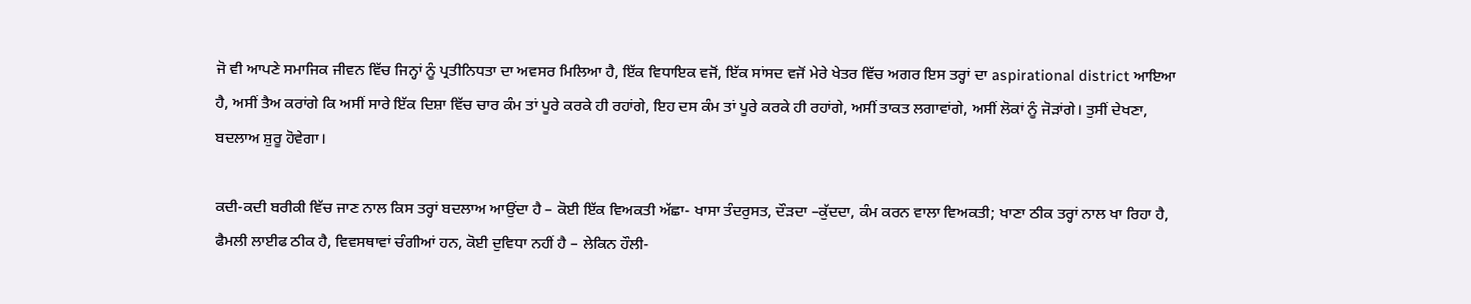ਜੋ ਵੀ ਆਪਣੇ ਸਮਾਜਿਕ ਜੀਵਨ ਵਿੱਚ ਜਿਨ੍ਹਾਂ ਨੂੰ ਪ੍ਰਤੀਨਿਧਤਾ ਦਾ ਅਵਸਰ ਮਿਲਿਆ ਹੈ, ਇੱਕ ਵਿਧਾਇਕ ਵਜੋਂ, ਇੱਕ ਸਾਂਸਦ ਵਜੋਂ ਮੇਰੇ ਖੇਤਰ ਵਿੱਚ ਅਗਰ ਇਸ ਤਰ੍ਹਾਂ ਦਾ aspirational district ਆਇਆ ਹੈ, ਅਸੀਂ ਤੈਅ ਕਰਾਂਗੇ ਕਿ ਅਸੀਂ ਸਾਰੇ ਇੱਕ ਦਿਸ਼ਾ ਵਿੱਚ ਚਾਰ ਕੰਮ ਤਾਂ ਪੂਰੇ ਕਰਕੇ ਹੀ ਰਹਾਂਗੇ, ਇਹ ਦਸ ਕੰਮ ਤਾਂ ਪੂਰੇ ਕਰਕੇ ਹੀ ਰਹਾਂਗੇ, ਅਸੀਂ ਤਾਕਤ ਲਗਾਵਾਂਗੇ, ਅਸੀਂ ਲੋਕਾਂ ਨੂੰ ਜੋੜਾਂਗੇ। ਤੁਸੀਂ ਦੇਖਣਾ, ਬਦਲਾਅ ਸ਼ੁਰੂ ਹੋਵੇਗਾ।

ਕਦੀ-ਕਦੀ ਬਰੀਕੀ ਵਿੱਚ ਜਾਣ ਨਾਲ ਕਿਸ ਤਰ੍ਹਾਂ ਬਦਲਾਅ ਆਉਂਦਾ ਹੈ – ਕੋਈ ਇੱਕ ਵਿਅਕਤੀ ਅੱਛਾ- ਖਾਸਾ ਤੰਦਰੁਸਤ, ਦੌੜਦਾ –ਕੁੱਦਦਾ, ਕੰਮ ਕਰਨ ਵਾਲਾ ਵਿਅਕਤੀ; ਖਾਣਾ ਠੀਕ ਤਰ੍ਹਾਂ ਨਾਲ ਖਾ ਰਿਹਾ ਹੈ, ਫੈਮਲੀ ਲਾਈਫ ਠੀਕ ਹੈ, ਵਿਵਸਥਾਵਾਂ ਚੰਗੀਆਂ ਹਨ, ਕੋਈ ਦੁਵਿਧਾ ਨਹੀਂ ਹੈ – ਲੇਕਿਨ ਹੌਲੀ-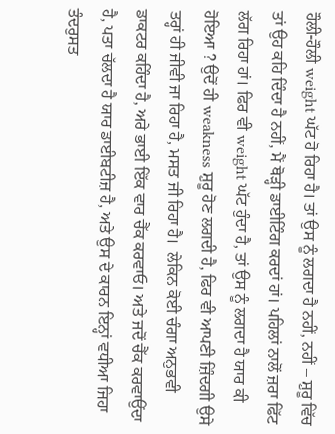ਹੌਲੀ-ਹੌਲੀ weight ਘੱਟ ਹੋ ਰਿਹਾ ਹੈ। ਤਾਂ ਉਸ ਨੂੰ ਲਗਦਾ ਹੈ ਨਹੀਂ, ਨਹੀਂ – ਸ਼ੁਰੂ ਵਿੱਚ ਤਾਂ ਉਹ ਕਹਿ ਦਿੰਦਾ ਹੈ ਨਹੀਂ, ਮੈਂ ਥੋੜ੍ਹੀ ਡਾਈਟਿੰਗ ਕਰਦਾਂ ਹਾਂ। ਪਹਿਲਾਂ ਨਾਲੋਂ ਜ਼ਰਾ ਫਿੱਟ ਲੱਗ ਰਿਹਾ ਹਾਂ। ਫਿਰ ਵੀ weight ਘੱਟ ਹੁੰਦਾ ਹੈ, ਤਾਂ ਉਸ ਨੂੰ ਲਗਦਾ ਹੈ ਯਾਰ ਕੀ ਹੋਇਆ ? ਉਦੋਂ ਹੀ weakness ਸ਼ੁਰੂ ਹੋਣ ਲਗਦੀ ਹੈ, ਫਿਰ ਵੀ ਆਪਣੀ ਜ਼ਿੰਦਗੀ ਉਸੇ ਤਰ੍ਹਾਂ ਹੀ ਜੀਵੀ ਜਾ ਰਿਹਾ ਹੈ, ਮਸਤ ਜੀ ਰਿਹਾ ਹੈ।  ਲੇਕਿਨ ਕੋਈ ਚੰਗਾ ਅਨੁਭਵੀ ਡਾਕਟਰ ਕਹਿੰਦਾ ਹੈ, ਅਰੇ ਭਾਈ ਇੱਕ ਵਾਰ ਚੈੱਕ ਕਰਵਾਓ। ਅਤੇ ਜਦੋਂ ਚੈੱਕ ਕਰਵਾਉਂਦਾ ਹੈ, ਪਤਾ ਚੱਲਦਾ ਹੈ ਯਾਰ ਡਾਈਬਟੀਜ਼ ਹੈ, ਅਤੇ ਉਸ ਦੇ ਕਾਰਨ ਇਨ੍ਹਾਂ ਵਧੀਆ ਜਿਹਾ ਤੰਦਰੁਸਤ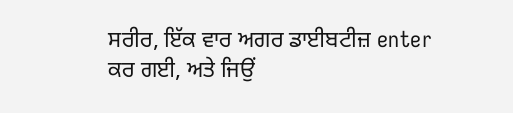ਸਰੀਰ, ਇੱਕ ਵਾਰ ਅਗਰ ਡਾਈਬਟੀਜ਼ enter ਕਰ ਗਈ, ਅਤੇ ਜਿਉਂ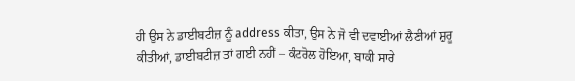ਹੀ ਉਸ ਨੇ ਡਾਈਬਟੀਜ਼ ਨੂੰ address ਕੀਤਾ, ਉਸ ਨੇ ਜੋ ਵੀ ਦਵਾਈਆਂ ਲੈਣੀਆਂ ਸ਼ੁਰੂ ਕੀਤੀਆਂ, ਡਾਈਬਟੀਜ਼ ਤਾਂ ਗਈ ਨਹੀਂ – ਕੰਟਰੋਲ ਹੋਇਆ, ਬਾਕੀ ਸਾਰੇ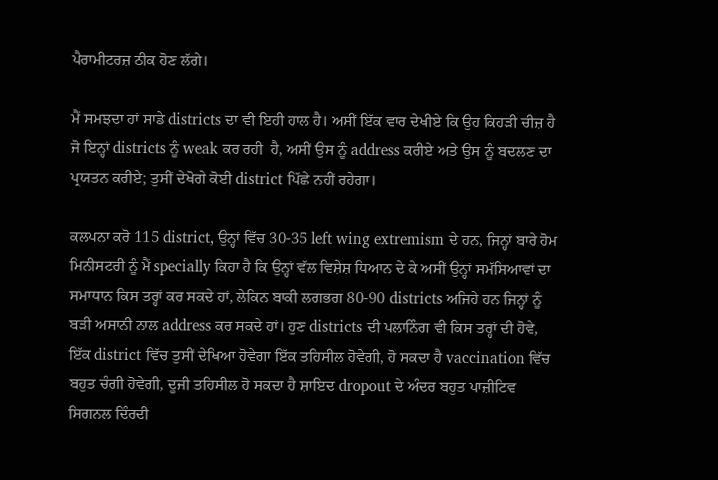ਪੈਰਾਮੀਟਰਜ਼ ਠੀਕ ਹੋਣ ਲੱਗੇ।

ਮੈਂ ਸਮਝਦਾ ਹਾਂ ਸਾਡੇ districts ਦਾ ਵੀ ਇਹੀ ਹਾਲ ਹੈ। ਅਸੀਂ ਇੱਕ ਵਾਰ ਦੇਖੀਏ ਕਿ ਉਹ ਕਿਹੜੀ ਚੀਜ਼ ਹੈ ਜੋ ਇਨ੍ਹਾਂ districts ਨੂੰ weak ਕਰ ਰਹੀ  ਹੈ, ਅਸੀਂ ਉਸ ਨੂੰ address ਕਰੀਏ ਅਤੇ ਉਸ ਨੂੰ ਬਦਲਣ ਦਾ ਪ੍ਰਯਤਨ ਕਰੀਏ; ਤੁਸੀਂ ਦੇਖੋਗੇ ਕੋਈ district ਪਿੱਛੇ ਨਹੀਂ ਰਹੇਗਾ।

ਕਲਪਨਾ ਕਰੋ 115 district, ਉਨ੍ਹਾਂ ਵਿੱਚ 30-35 left wing extremism ਦੇ ਹਨ, ਜਿਨ੍ਹਾਂ ਬਾਰੇ ਹੋਮ ਮਿਨੀਸਟਰੀ ਨੂੰ ਮੈਂ specially ਕਿਹਾ ਹੈ ਕਿ ਉਨ੍ਹਾਂ ਵੱਲ ਵਿਸ਼ੇਸ਼ ਧਿਆਨ ਦੇ ਕੇ ਅਸੀਂ ਉਨ੍ਹਾਂ ਸਮੱਸਿਆਵਾਂ ਦਾ ਸਮਾਧਾਨ ਕਿਸ ਤਰ੍ਹਾਂ ਕਰ ਸਕਦੇ ਹਾਂ, ਲੇਕਿਨ ਬਾਕੀ ਲਗਭਗ 80-90 districts ਅਜਿਹੇ ਹਨ ਜਿਨ੍ਹਾਂ ਨੂੰ ਬੜੀ ਅਸਾਨੀ ਨਾਲ address ਕਰ ਸਕਦੇ ਹਾਂ। ਹੁਣ districts ਦੀ ਪਲਾਨਿੰਗ ਵੀ ਕਿਸ ਤਰ੍ਹਾਂ ਦੀ ਹੋਵੇ, ਇੱਕ district ਵਿੱਚ ਤੁਸੀਂ ਦੇਖਿਆ ਹੋਵੇਗਾ ਇੱਕ ਤਹਿਸੀਲ ਹੋਵੇਗੀ, ਹੋ ਸਕਦਾ ਹੈ vaccination ਵਿੱਚ ਬਹੁਤ ਚੰਗੀ ਹੋਵੇਗੀ, ਦੂਜੀ ਤਹਿਸੀਲ ਹੋ ਸਕਦਾ ਹੈ ਸ਼ਾਇਦ dropout ਦੇ ਅੰਦਰ ਬਹੁਤ ਪਾਜ਼ੀਟਿਵ ਸਿਗਨਲ ਦਿੰਰਦੀ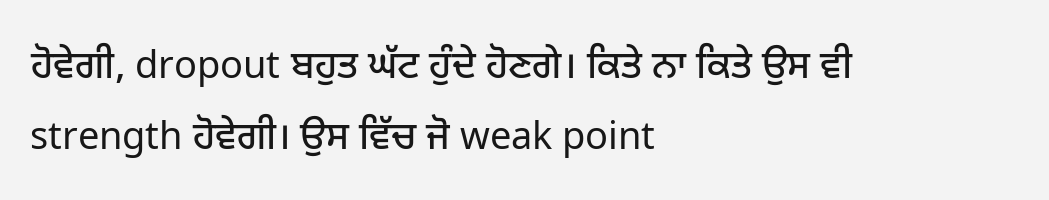ਹੋਵੇਗੀ, dropout ਬਹੁਤ ਘੱਟ ਹੁੰਦੇ ਹੋਣਗੇ। ਕਿਤੇ ਨਾ ਕਿਤੇ ਉਸ ਵੀ strength ਹੋਵੇਗੀ। ਉਸ ਵਿੱਚ ਜੋ weak point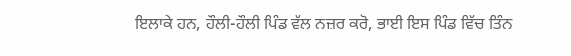ਇਲਾਕੇ ਹਨ, ਹੌਲੀ-ਹੌਲੀ ਪਿੰਡ ਵੱਲ ਨਜ਼ਰ ਕਰੋ, ਭਾਈ ਇਸ ਪਿੰਡ ਵਿੱਚ ਤਿੰਨ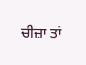ਚੀਜ਼ਾ ਤਾਂ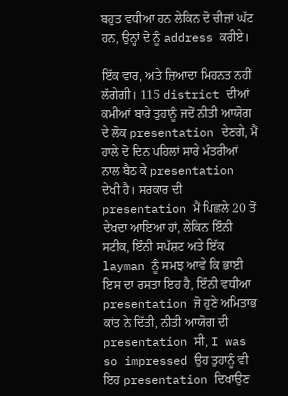ਬਹੁਤ ਵਧੀਆ ਹਨ ਲੇਕਿਨ ਦੋ ਚੀਜ਼ਾਂ ਘੱਟ ਹਨ, ਉਨ੍ਹਾਂ ਦੋ ਨੂੰ address ਕਰੀਏ।

ਇੱਕ ਵਾਰ, ਅਤੇ ਜ਼ਿਆਦਾ ਮਿਹਨਤ ਨਹੀਂ ਲੱਗੇਗੀ। 115 district ਦੀਆਂ ਕਮੀਆਂ ਬਾਰੇ ਤੁਹਾਨੂੰ ਜਦੋਂ ਨੀਤੀ ਆਯੋਗ ਦੇ ਲੋਕ presentation ਦੇਣਗੇ, ਮੈਂ ਹਾਲੇ ਦੋ ਦਿਨ ਪਹਿਲਾਂ ਸਾਰੇ ਮੰਤਰੀਆਂ ਨਾਲ ਬੈਠ ਕੇ presentation ਦੇਖੀ ਹੈ। ਸਰਕਾਰ ਦੀ presentation ਮੈਂ ਪਿਛਲੇ 20 ਤੋਂ ਦੇਖਦਾ ਆਇਆ ਹਾਂ, ਲੇਕਿਨ ਇੰਨੀ ਸਟੀਕ, ਇੰਨੀ ਸਪੱਸ਼ਟ ਅਤੇ ਇੱਕ  layman ਨੂੰ ਸਮਝ ਆਵੇ ਕਿ ਭਾਈ ਇਸ ਦਾ ਰਸਤਾ ਇਹ ਹੈ, ਇੰਨੀ ਵਧੀਆ presentation ਜੋ ਹੁਣੇ ਅਮਿਤਾਭ ਕਾਂਤ ਨੇ ਦਿੱਤੀ, ਨੀਤੀ ਆਯੋਗ ਦੀ presentation ਸੀ, I was so impressed ਉਹ ਤੁਹਾਨੂੰ ਵੀ ਇਹ presentation ਦਿਖਾਉਣ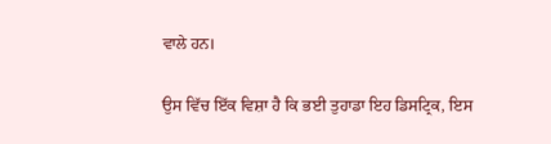ਵਾਲੇ ਹਨ।

ਉਸ ਵਿੱਚ ਇੱਕ ਵਿਸ਼ਾ ਹੈ ਕਿ ਭਈ ਤੁਹਾਡਾ ਇਹ ਡਿਸਟ੍ਰਿਕ, ਇਸ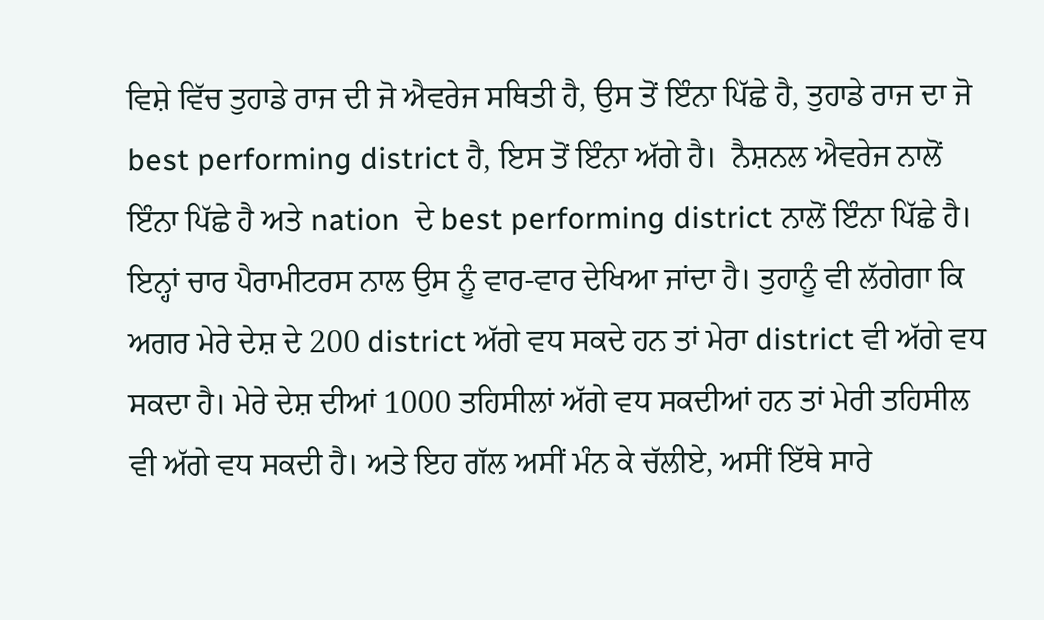ਵਿਸ਼ੇ ਵਿੱਚ ਤੁਹਾਡੇ ਰਾਜ ਦੀ ਜੋ ਐਵਰੇਜ ਸਥਿਤੀ ਹੈ, ਉਸ ਤੋਂ ਇੰਨਾ ਪਿੱਛੇ ਹੈ, ਤੁਹਾਡੇ ਰਾਜ ਦਾ ਜੋ best performing district ਹੈ, ਇਸ ਤੋਂ ਇੰਨਾ ਅੱਗੇ ਹੈ।  ਨੈਸ਼ਨਲ ਐਵਰੇਜ ਨਾਲੋਂ ਇੰਨਾ ਪਿੱਛੇ ਹੈ ਅਤੇ nation  ਦੇ best performing district ਨਾਲੋਂ ਇੰਨਾ ਪਿੱਛੇ ਹੈ। ਇਨ੍ਹਾਂ ਚਾਰ ਪੈਰਾਮੀਟਰਸ ਨਾਲ ਉਸ ਨੂੰ ਵਾਰ-ਵਾਰ ਦੇਖਿਆ ਜਾਂਦਾ ਹੈ। ਤੁਹਾਨੂੰ ਵੀ ਲੱਗੇਗਾ ਕਿ ਅਗਰ ਮੇਰੇ ਦੇਸ਼ ਦੇ 200 district ਅੱਗੇ ਵਧ ਸਕਦੇ ਹਨ ਤਾਂ ਮੇਰਾ district ਵੀ ਅੱਗੇ ਵਧ ਸਕਦਾ ਹੈ। ਮੇਰੇ ਦੇਸ਼ ਦੀਆਂ 1000 ਤਹਿਸੀਲਾਂ ਅੱਗੇ ਵਧ ਸਕਦੀਆਂ ਹਨ ਤਾਂ ਮੇਰੀ ਤਹਿਸੀਲ ਵੀ ਅੱਗੇ ਵਧ ਸਕਦੀ ਹੈ। ਅਤੇ ਇਹ ਗੱਲ ਅਸੀਂ ਮੰਨ ਕੇ ਚੱਲੀਏ, ਅਸੀਂ ਇੱਥੇ ਸਾਰੇ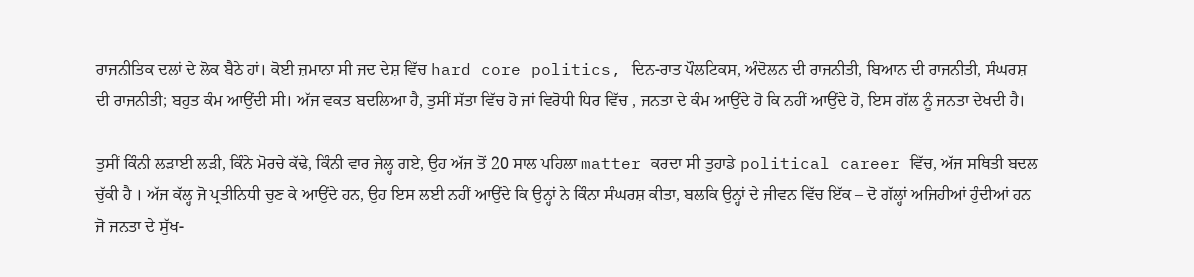ਰਾਜਨੀਤਿਕ ਦਲਾਂ ਦੇ ਲੋਕ ਬੈਠੇ ਹਾਂ। ਕੋਈ ਜ਼ਮਾਨਾ ਸੀ ਜਦ ਦੇਸ਼ ਵਿੱਚ hard core politics, ਦਿਨ-ਰਾਤ ਪੌਲਟਿਕਸ, ਅੰਦੋਲਨ ਦੀ ਰਾਜਨੀਤੀ, ਬਿਆਨ ਦੀ ਰਾਜਨੀਤੀ, ਸੰਘਰਸ਼ ਦੀ ਰਾਜਨੀਤੀ; ਬਹੁਤ ਕੰਮ ਆਉਂਦੀ ਸੀ। ਅੱਜ ਵਕਤ ਬਦਲਿਆ ਹੈ, ਤੁਸੀਂ ਸੱਤਾ ਵਿੱਚ ਹੋ ਜਾਂ ਵਿਰੋਧੀ ਧਿਰ ਵਿੱਚ , ਜਨਤਾ ਦੇ ਕੰਮ ਆਉਂਦੇ ਹੋ ਕਿ ਨਹੀਂ ਆਉਂਦੇ ਹੋ, ਇਸ ਗੱਲ ਨੂੰ ਜਨਤਾ ਦੇਖਦੀ ਹੈ।

ਤੁਸੀਂ ਕਿੰਨੀ ਲੜਾਈ ਲੜੀ, ਕਿੰਨੇ ਮੋਰਚੇ ਕੱਢੇ, ਕਿੰਨੀ ਵਾਰ ਜੇਲ੍ਹ ਗਏ, ਉਹ ਅੱਜ ਤੋਂ 20 ਸਾਲ ਪਹਿਲਾ matter ਕਰਦਾ ਸੀ ਤੁਹਾਡੇ political career ਵਿੱਚ, ਅੱਜ ਸਥਿਤੀ ਬਦਲ ਚੁੱਕੀ ਹੈ । ਅੱਜ ਕੱਲ੍ਹ ਜੋ ਪ੍ਰਤੀਨਿਧੀ ਚੁਣ ਕੇ ਆਉਂਦੇ ਹਨ, ਉਹ ਇਸ ਲਈ ਨਹੀਂ ਆਉਂਦੇ ਕਿ ਉਨ੍ਹਾਂ ਨੇ ਕਿੰਨਾ ਸੰਘਰਸ਼ ਕੀਤਾ, ਬਲਕਿ ਉਨ੍ਹਾਂ ਦੇ ਜੀਵਨ ਵਿੱਚ ਇੱਕ – ਦੋ ਗੱਲ੍ਹਾਂ ਅਜਿਹੀਆਂ ਹੁੰਦੀਆਂ ਹਨ ਜੋ ਜਨਤਾ ਦੇ ਸੁੱਖ-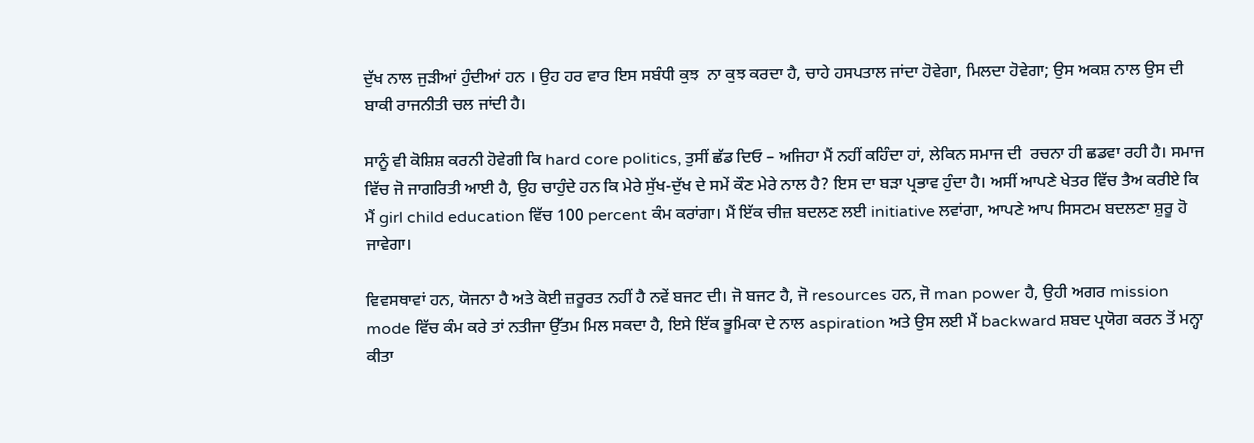ਦੁੱਖ ਨਾਲ ਜੁੜੀਆਂ ਹੁੰਦੀਆਂ ਹਨ । ਉਹ ਹਰ ਵਾਰ ਇਸ ਸਬੰਧੀ ਕੁਝ  ਨਾ ਕੁਝ ਕਰਦਾ ਹੈ, ਚਾਹੇ ਹਸਪਤਾਲ ਜਾਂਦਾ ਹੋਵੇਗਾ, ਮਿਲਦਾ ਹੋਵੇਗਾ; ਉਸ ਅਕਸ਼ ਨਾਲ ਉਸ ਦੀ ਬਾਕੀ ਰਾਜਨੀਤੀ ਚਲ ਜਾਂਦੀ ਹੈ।

ਸਾਨੂੰ ਵੀ ਕੋਸ਼ਿਸ਼ ਕਰਨੀ ਹੋਵੇਗੀ ਕਿ hard core politics, ਤੁਸੀਂ ਛੱਡ ਦਿਓ – ਅਜਿਹਾ ਮੈਂ ਨਹੀਂ ਕਹਿੰਦਾ ਹਾਂ, ਲੇਕਿਨ ਸਮਾਜ ਦੀ  ਰਚਨਾ ਹੀ ਛਡਵਾ ਰਹੀ ਹੈ। ਸਮਾਜ ਵਿੱਚ ਜੋ ਜਾਗਰਿਤੀ ਆਈ ਹੈ, ਉਹ ਚਾਹੁੰਦੇ ਹਨ ਕਿ ਮੇਰੇ ਸੁੱਖ-ਦੁੱਖ ਦੇ ਸਮੇਂ ਕੌਣ ਮੇਰੇ ਨਾਲ ਹੈ? ਇਸ ਦਾ ਬੜਾ ਪ੍ਰਭਾਵ ਹੁੰਦਾ ਹੈ। ਅਸੀਂ ਆਪਣੇ ਖੇਤਰ ਵਿੱਚ ਤੈਅ ਕਰੀਏ ਕਿ ਮੈਂ girl child education ਵਿੱਚ 100 percent ਕੰਮ ਕਰਾਂਗਾ। ਮੈਂ ਇੱਕ ਚੀਜ਼ ਬਦਲਣ ਲਈ initiative ਲਵਾਂਗਾ, ਆਪਣੇ ਆਪ ਸਿਸਟਮ ਬਦਲਣਾ ਸ਼ੁਰੂ ਹੋ ਜਾਵੇਗਾ।

ਵਿਵਸਥਾਵਾਂ ਹਨ, ਯੋਜਨਾ ਹੈ ਅਤੇ ਕੋਈ ਜ਼ਰੂਰਤ ਨਹੀਂ ਹੈ ਨਵੇਂ ਬਜਟ ਦੀ। ਜੋ ਬਜਟ ਹੈ, ਜੋ resources ਹਨ, ਜੋ man power ਹੈ, ਉਹੀ ਅਗਰ mission mode ਵਿੱਚ ਕੰਮ ਕਰੇ ਤਾਂ ਨਤੀਜਾ ਉੱਤਮ ਮਿਲ ਸਕਦਾ ਹੈ, ਇਸੇ ਇੱਕ ਭੂਮਿਕਾ ਦੇ ਨਾਲ aspiration ਅਤੇ ਉਸ ਲਈ ਮੈਂ backward ਸ਼ਬਦ ਪ੍ਰਯੋਗ ਕਰਨ ਤੋਂ ਮਨ੍ਹਾ ਕੀਤਾ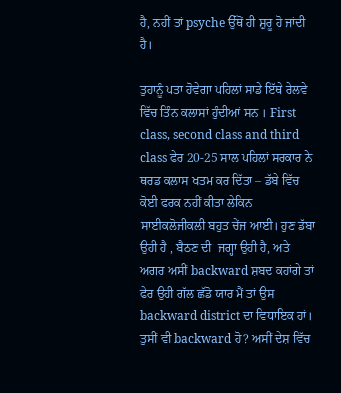ਹੈ, ਨਹੀਂ ਤਾਂ psyche ਉੱਥੋਂ ਹੀ ਸ਼ੁਰੂ ਹੋ ਜਾਂਦੀ ਹੈ।

ਤੁਹਾਨੂੰ ਪਤਾ ਹੋਵੇਗਾ ਪਹਿਲਾਂ ਸਾਡੇ ਇੱਥੇ ਰੇਲਵੇ ਵਿੱਚ ਤਿੰਨ ਕਲਾਸਾਂ ਹੁੰਦੀਆਂ ਸਨ । First class, second class and third class ਫੇਰ 20-25 ਸਾਲ ਪਹਿਲਾਂ ਸਰਕਾਰ ਨੇ ਥਰਡ ਕਲਾਸ ਖਤਮ ਕਰ ਦਿੱਤਾ – ਡੱਬੇ ਵਿੱਚ ਕੋਈ ਫਰਕ ਨਹੀਂ ਕੀਤਾ ਲੇਕਿਨ ਸਾਈਕਲੋਜੀਕਲੀ ਬਹੁਤ ਚੇਂਜ ਆਈ। ਹੁਣ ਡੱਬਾ ਉਹੀ ਹੈ , ਬੈਠਣ ਦੀ  ਜਗ੍ਹਾ ਉਹੀ ਹੈ, ਅਤੇ ਅਗਰ ਅਸੀਂ backward ਸ਼ਬਦ ਕਹਾਂਗੇ ਤਾਂ ਫੇਰ ਉਹੀ ਗੱਲ ਛੱਡੋ ਯਾਰ ਮੈਂ ਤਾਂ ਉਸ backward district ਦਾ ਵਿਧਾਇਕ ਹਾਂ।  ਤੁਸੀਂ ਵੀ backward ਹੋ? ਅਸੀਂ ਦੇਸ਼ ਵਿੱਚ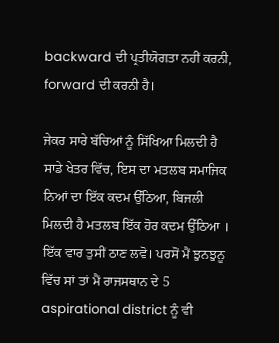backward ਦੀ ਪ੍ਰਤੀਯੋਗਤਾ ਨਹੀਂ ਕਰਨੀ, forward ਦੀ ਕਰਨੀ ਹੈ।

ਜੇਕਰ ਸਾਰੇ ਬੱਚਿਆਂ ਨੂੰ ਸਿੱਖਿਆ ਮਿਲਦੀ ਹੈ ਸਾਡੇ ਖੇਤਰ ਵਿੱਚ, ਇਸ ਦਾ ਮਤਲਬ ਸਮਾਜਿਕ ਨਿਆਂ ਦਾ ਇੱਕ ਕਦਮ ਉੱਠਿਆ, ਬਿਜਲੀ ਮਿਲਦੀ ਹੈ ਮਤਲਬ ਇੱਕ ਹੋਰ ਕਦਮ ਉੱਠਿਆ । ਇੱਕ ਵਾਰ ਤੁਸੀਂ ਠਾਣ ਲਵੋ। ਪਰਸੋਂ ਮੈਂ ਝੁਨਝੁਨੂ ਵਿੱਚ ਸਾਂ ਤਾਂ ਮੈਂ ਰਾਜਸਥਾਨ ਦੇ 5 aspirational district ਨੂੰ ਵੀ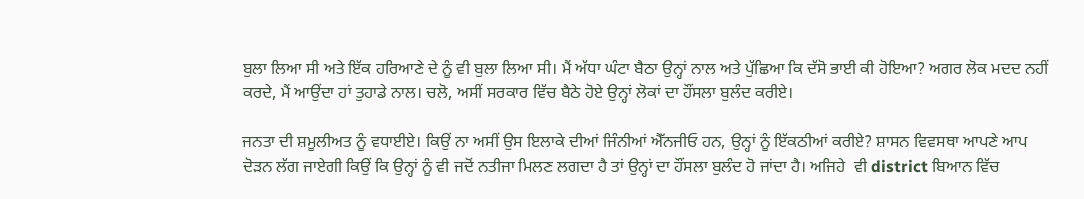ਬੁਲਾ ਲਿਆ ਸੀ ਅਤੇ ਇੱਕ ਹਰਿਆਣੇ ਦੇ ਨੂੰ ਵੀ ਬੁਲਾ ਲਿਆ ਸੀ। ਮੈਂ ਅੱਧਾ ਘੰਟਾ ਬੈਠਾ ਉਨ੍ਹਾਂ ਨਾਲ ਅਤੇ ਪੁੱਛਿਆ ਕਿ ਦੱਸੋ ਭਾਈ ਕੀ ਹੋਇਆ? ਅਗਰ ਲੋਕ ਮਦਦ ਨਹੀਂ ਕਰਦੇ, ਮੈਂ ਆਉਂਦਾ ਹਾਂ ਤੁਹਾਡੇ ਨਾਲ। ਚਲੋ, ਅਸੀਂ ਸਰਕਾਰ ਵਿੱਚ ਬੈਠੇ ਹੋਏ ਉਨ੍ਹਾਂ ਲੋਕਾਂ ਦਾ ਹੌਂਸਲਾ ਬੁਲੰਦ ਕਰੀਏ।

ਜਨਤਾ ਦੀ ਸ਼ਮੂਲੀਅਤ ਨੂੰ ਵਧਾਈਏ। ਕਿਉਂ ਨਾ ਅਸੀਂ ਉਸ ਇਲਾਕੇ ਦੀਆਂ ਜਿੰਨੀਆਂ ਐੱਨਜੀਓ ਹਨ, ਉਨ੍ਹਾਂ ਨੂੰ ਇੱਕਠੀਆਂ ਕਰੀਏ? ਸ਼ਾਸਨ ਵਿਵਸਥਾ ਆਪਣੇ ਆਪ ਦੋੜਨ ਲੱਗ ਜਾਏਗੀ ਕਿਉਂ ਕਿ ਉਨ੍ਹਾਂ ਨੂੰ ਵੀ ਜਦੋਂ ਨਤੀਜਾ ਮਿਲਣ ਲਗਦਾ ਹੈ ਤਾਂ ਉਨ੍ਹਾਂ ਦਾ ਹੌਂਸਲਾ ਬੁਲੰਦ ਹੋ ਜਾਂਦਾ ਹੈ। ਅਜਿਹੇ  ਵੀ district ਬਿਆਨ ਵਿੱਚ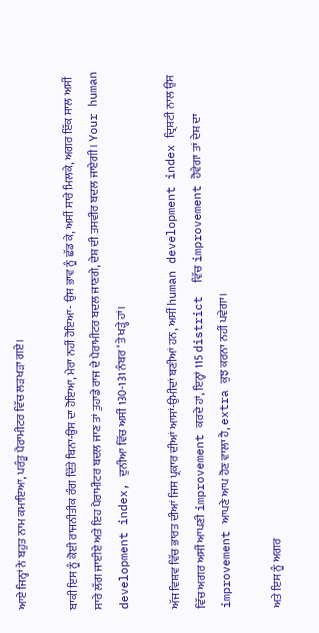ਆਏ ਜਿਨ੍ਹਾਂ ਨੇ ਬਹੁਤ ਨਾਮ ਕਮਾਇਆ, ਪਰੰਤੂ ਪੈਰਾਮੀਟਰ ਵਿੱਚ ਲੜਖੜਾ ਗਏ।

ਬਾਕੀ ਇਸ ਨੂੰ ਕੋਈ ਰਾਜਨੀਤੀਕ ਰੰਗ ਦਿੱਤੇ ਬਿਨਾ-ਉਸ ਦਾ ਹੋਇਆ, ਮੇਰਾ ਨਹੀਂ ਹੋਇਆ- ਉਸ ਭਾਵ ਨੂੰ ਛੱਡ ਕੇ, ਅਸੀਂ ਸਾਰੇ ਮਿਲਕੇ, ਅਗਰ ਇੱਕ ਸਾਲ ਅਸੀਂ ਸਾਰੇ ਲੱਗ ਜਾਈਏ ਅਤੇ ਇਹ ਪੈਰਾਮੀਟਰ ਬਦਲ ਜਾਣ ਤਾਂ ਤੁਹਾਡੇ ਰਾਜ ਦੇ ਪੈਰਾਮੀਟਰ ਬਦਲ ਜਾਣਗੇ, ਦੇਸ਼ ਦੀ ਤਸਵੀਰ ਬਦਲ ਜਾਏਗੀ। Your human development index, ਦੁਨੀਆ ਵਿੱਚ ਅਸੀਂ 130-131 ਨੰਬਰ ‘ਤੇ ਖੜ੍ਹੇ ਹਾਂ।

ਅੱਜ ਵਿਸ਼ਵ ਵਿੱਚ ਭਾਰਤ ਦੀਆਂ ਜਿਸ ਪ੍ਰਕਾਰ ਦੀਆਂ ਆਸਾਂ-ਉਮੀਦਾਂ ਬਣੀਆਂ ਹਨ, ਅਸੀਂ human development index ਦ੍ਰਿਸ਼ਟੀ ਨਾਲ ਉਸ ਵਿੱਚ ਅਗਰ ਅਸੀਂ ਆਪਣੀ improvement ਕਰਦੇ ਹਾਂ, ਇਨ੍ਹਾਂ 115 district  ਵਿੱਚ improvement ਹੋਵੇਗਾ ਤਾਂ ਦੇਸ਼ ਦਾ improvement ਆਪਣੇ ਆਪ ਹੋਣ ਵਾਲਾ ਹੈ, extra ਕੁਝ ਕਰਨਾ ਨਹੀਂ ਪਵੇਗਾ।

ਅਤੇ ਇਸ ਨੂੰ ਅਗਰ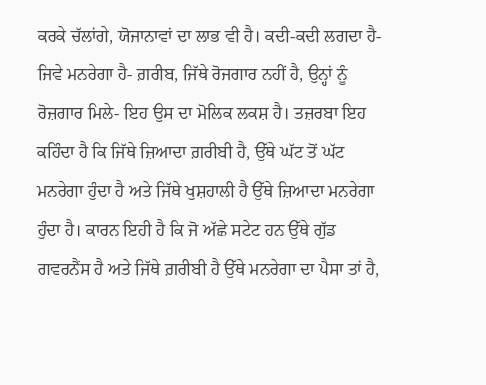ਕਰਕੇ ਚੱਲਾਂਗੇ, ਯੋਜਾਨਾਵਾਂ ਦਾ ਲਾਭ ਵੀ ਹੈ। ਕਦੀ-ਕਦੀ ਲਗਦਾ ਹੈ- ਜਿਵੇ ਮਨਰੇਗਾ ਹੈ- ਗ਼ਰੀਬ, ਜਿੱਥੇ ਰੋਜਗਾਰ ਨਹੀਂ ਹੈ, ਉਨ੍ਹਾਂ ਨੂੰ ਰੋਜ਼ਗਾਰ ਮਿਲੇ- ਇਹ ਉਸ ਦਾ ਮੋਲਿਕ ਲਕਸ਼ ਹੈ। ਤਜ਼ਰਬਾ ਇਹ ਕਹਿੰਦਾ ਹੈ ਕਿ ਜਿੱਥੇ ਜ਼ਿਆਦਾ ਗ਼ਰੀਬੀ ਹੈ, ਉੱਥੇ ਘੱਟ ਤੋਂ ਘੱਟ ਮਨਰੇਗਾ ਹੁੰਦਾ ਹੈ ਅਤੇ ਜਿੱਥੇ ਖੁਸ਼ਹਾਲੀ ਹੈ ਉੱਥੇ ਜ਼ਿਆਦਾ ਮਨਰੇਗਾ ਹੁੰਦਾ ਹੈ। ਕਾਰਨ ਇਹੀ ਹੈ ਕਿ ਜੋ ਅੱਛੇ ਸਟੇਟ ਹਨ ਉੱਥੇ ਗੁੱਡ ਗਵਰਨੈਂਸ ਹੈ ਅਤੇ ਜਿੱਥੇ ਗ਼ਰੀਬੀ ਹੈ ਉੱਥੇ ਮਨਰੇਗਾ ਦਾ ਪੈਸਾ ਤਾਂ ਹੈ,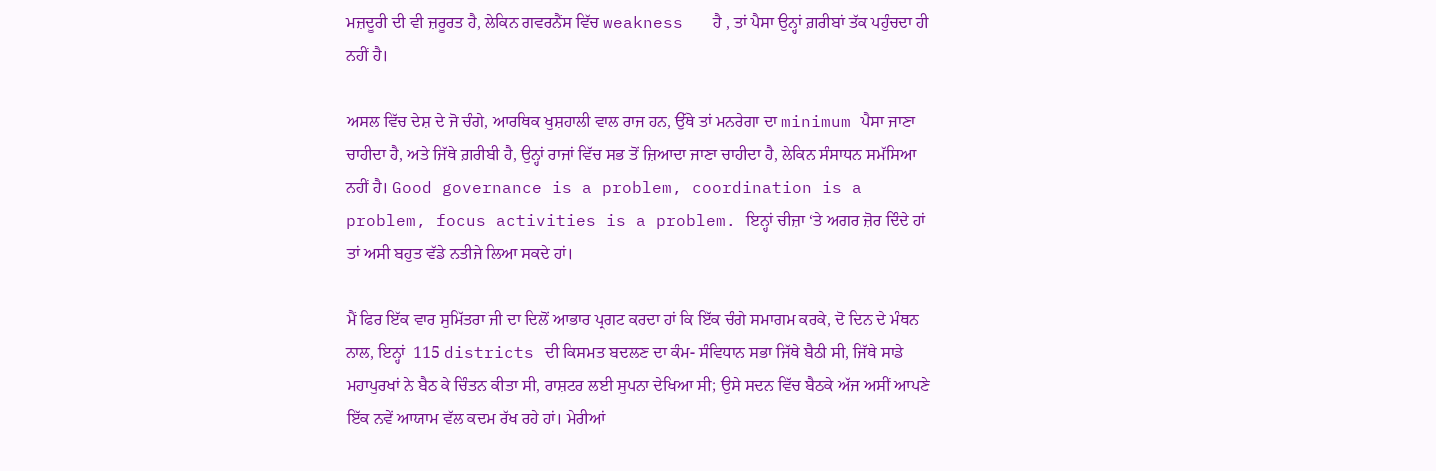ਮਜ਼ਦੂਰੀ ਦੀ ਵੀ ਜ਼ਰੂਰਤ ਹੈ, ਲੇਕਿਨ ਗਵਰਨੈਂਸ ਵਿੱਚ weakness   ਹੈ , ਤਾਂ ਪੈਸਾ ਉਨ੍ਹਾਂ ਗ਼ਰੀਬਾਂ ਤੱਕ ਪਹੁੰਚਦਾ ਹੀ ਨਹੀਂ ਹੈ।

ਅਸਲ ਵਿੱਚ ਦੇਸ਼ ਦੇ ਜੋ ਚੰਗੇ, ਆਰਥਿਕ ਖੁਸ਼ਹਾਲੀ ਵਾਲ ਰਾਜ ਹਨ, ਉੱਥੇ ਤਾਂ ਮਨਰੇਗਾ ਦਾ minimum ਪੈਸਾ ਜਾਣਾ ਚਾਹੀਦਾ ਹੈ, ਅਤੇ ਜਿੱਥੇ ਗ਼ਰੀਬੀ ਹੈ, ਉਨ੍ਹਾਂ ਰਾਜਾਂ ਵਿੱਚ ਸਭ ਤੋਂ ਜ਼ਿਆਦਾ ਜਾਣਾ ਚਾਹੀਦਾ ਹੈ, ਲੇਕਿਨ ਸੰਸਾਧਨ ਸਮੱਸਿਆ ਨਹੀਂ ਹੈ। Good governance is a problem, coordination is a problem, focus activities is a problem. ਇਨ੍ਹਾਂ ਚੀਜ਼ਾ ‘ਤੇ ਅਗਰ ਜ਼ੋਰ ਦਿੰਦੇ ਹਾਂ ਤਾਂ ਅਸੀ ਬਹੁਤ ਵੱਡੇ ਨਤੀਜੇ ਲਿਆ ਸਕਦੇ ਹਾਂ।

ਮੈਂ ਫਿਰ ਇੱਕ ਵਾਰ ਸੁਮਿੱਤਰਾ ਜੀ ਦਾ ਦਿਲੋਂ ਆਭਾਰ ਪ੍ਰਗਟ ਕਰਦਾ ਹਾਂ ਕਿ ਇੱਕ ਚੰਗੇ ਸਮਾਗਮ ਕਰਕੇ, ਦੋ ਦਿਨ ਦੇ ਮੰਥਨ ਨਾਲ, ਇਨ੍ਹਾਂ  115 districts ਦੀ ਕਿਸਮਤ ਬਦਲਣ ਦਾ ਕੰਮ- ਸੰਵਿਧਾਨ ਸਭਾ ਜਿੱਥੇ ਬੈਠੀ ਸੀ, ਜਿੱਥੇ ਸਾਡੇ ਮਹਾਪੁਰਖਾਂ ਨੇ ਬੈਠ ਕੇ ਚਿੰਤਨ ਕੀਤਾ ਸੀ, ਰਾਸ਼ਟਰ ਲਈ ਸੁਪਨਾ ਦੇਖਿਆ ਸੀ; ਉਸੇ ਸਦਨ ਵਿੱਚ ਬੈਠਕੇ ਅੱਜ ਅਸੀਂ ਆਪਣੇ ਇੱਕ ਨਵੇਂ ਆਯਾਮ ਵੱਲ ਕਦਮ ਰੱਖ ਰਹੇ ਹਾਂ। ਮੇਰੀਆਂ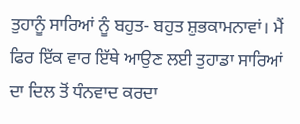ਤੁਹਾਨੂੰ ਸਾਰਿਆਂ ਨੂੰ ਬਹੁਤ- ਬਹੁਤ ਸ਼ੁਭਕਾਮਨਾਵਾਂ। ਮੈਂ ਫਿਰ ਇੱਕ ਵਾਰ ਇੱਥੇ ਆਉਣ ਲਈ ਤੁਹਾਡਾ ਸਾਰਿਆਂ ਦਾ ਦਿਲ ਤੋਂ ਧੰਨਵਾਦ ਕਰਦਾ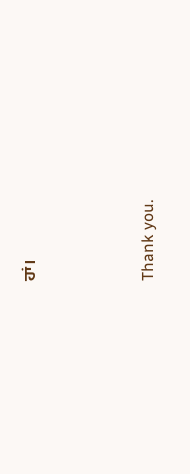ਹਾਂ।



Thank you.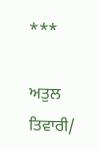***

ਅਤੁਲ ਤਿਵਾਰੀ/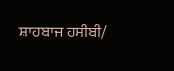ਸ਼ਾਹਬਾਜ ਹਸੀਬੀ/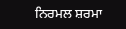ਨਿਰਮਲ ਸ਼ਰਮਾ